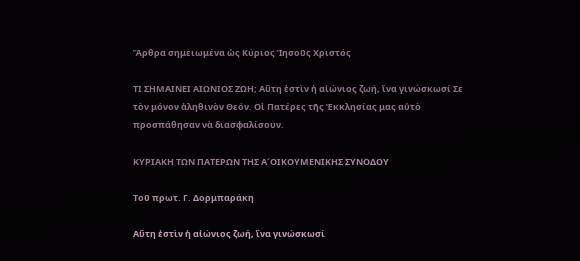Ἄρθρα σημειωμένα ὡς Κύριος Ἰησοῦς Χριστός

ΤΙ ΣΗΜΑΙΝΕΙ ΑΙΩΝΙΟΣ ΖΩΗ; Αὕτη ἐστὶν ἡ αἰώνιος ζωή, ἵνα γινώσκωσί Σε τὸν μόνον ἀληθινὸν Θεόν. Οἱ Πατέρες τῆς Ἐκκλησίας μας αὐτὸ προσπάθησαν νὰ διασφαλίσουν.

ΚΥΡΙΑΚΗ ΤΩΝ ΠΑΤΕΡΩΝ ΤΗΣ Α´ΟΙΚΟΥΜΕΝΙΚΗΣ ΣΥΝΟΔΟΥ

Τοῦ πρωτ. Γ. Δορμπαράκη

Αὕτη ἐστὶν ἡ αἰώνιος ζωή, ἵνα γινώσκωσί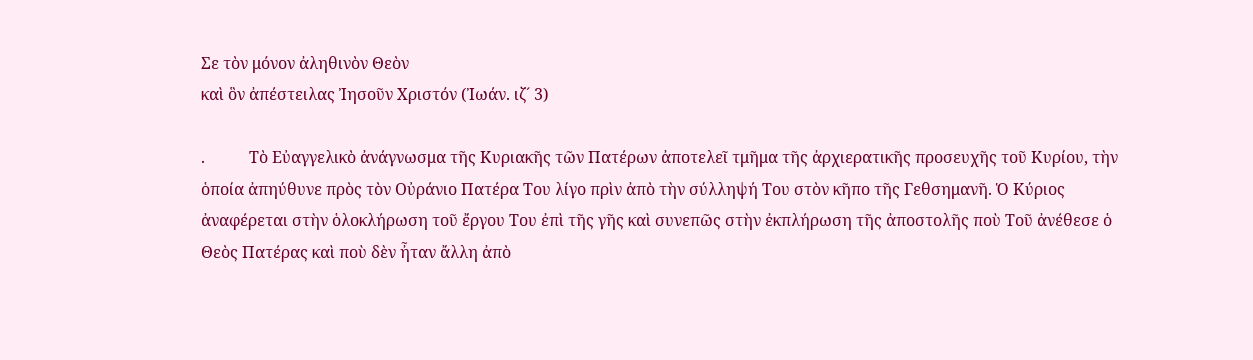Σε τὸν μόνον ἀληθινὸν Θεὸν
καὶ ὃν ἀπέστειλας Ἰησοῦν Χριστόν (Ἰωάν. ιζ´ 3)

.           Τὸ Εὐαγγελικὸ ἀνάγνωσμα τῆς Κυριακῆς τῶν Πατέρων ἀποτελεῖ τμῆμα τῆς ἀρχιερατικῆς προσευχῆς τοῦ Κυρίου, τὴν ὁποία ἀπηύθυνε πρὸς τὸν Οὐράνιο Πατέρα Του λίγο πρὶν ἀπὸ τὴν σύλληψή Του στὸν κῆπο τῆς Γεθσημανῆ. Ὁ Κύριος ἀναφέρεται στὴν ὁλοκλήρωση τοῦ ἔργου Του ἐπὶ τῆς γῆς καὶ συνεπῶς στὴν ἐκπλήρωση τῆς ἀποστολῆς ποὺ Τοῦ ἀνέθεσε ὁ Θεὸς Πατέρας καὶ ποὺ δὲν ἦταν ἄλλη ἀπὸ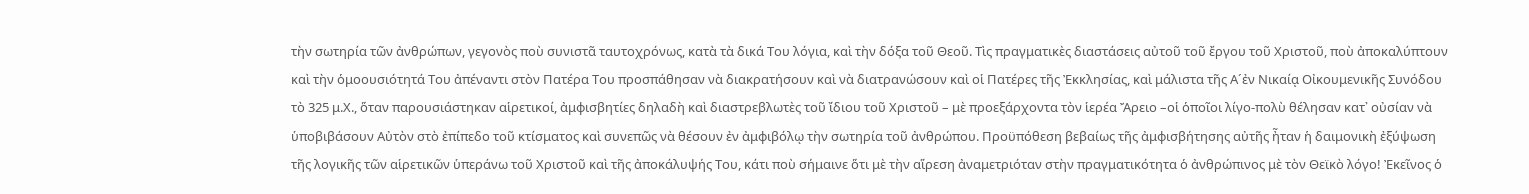τὴν σωτηρία τῶν ἀνθρώπων, γεγονὸς ποὺ συνιστᾶ ταυτοχρόνως, κατὰ τὰ δικά Του λόγια, καὶ τὴν δόξα τοῦ Θεοῦ. Τὶς πραγματικὲς διαστάσεις αὐτοῦ τοῦ ἔργου τοῦ Χριστοῦ, ποὺ ἀποκαλύπτουν καὶ τὴν ὁμοουσιότητά Του ἀπέναντι στὸν Πατέρα Του προσπάθησαν νὰ διακρατήσουν καὶ νὰ διατρανώσουν καὶ οἱ Πατέρες τῆς Ἐκκλησίας, καὶ μάλιστα τῆς Α´ἐν Νικαίᾳ Οἰκουμενικῆς Συνόδου τὸ 325 μ.Χ., ὅταν παρουσιάστηκαν αἱρετικοί, ἀμφισβητίες δηλαδὴ καὶ διαστρεβλωτὲς τοῦ ἴδιου τοῦ Χριστοῦ – μὲ προεξάρχοντα τὸν ἱερέα Ἄρειο –οἱ ὁποῖοι λίγο-πολὺ θέλησαν κατ᾽ οὐσίαν νὰ ὑποβιβάσουν Αὐτὸν στὸ ἐπίπεδο τοῦ κτίσματος καὶ συνεπῶς νὰ θέσουν ἐν ἀμφιβόλῳ τὴν σωτηρία τοῦ ἀνθρώπου. Προϋπόθεση βεβαίως τῆς ἀμφισβήτησης αὐτῆς ἦταν ἡ δαιμονικὴ ἐξύψωση τῆς λογικῆς τῶν αἱρετικῶν ὑπεράνω τοῦ Χριστοῦ καὶ τῆς ἀποκάλυψής Του, κάτι ποὺ σήμαινε ὅτι μὲ τὴν αἵρεση ἀναμετριόταν στὴν πραγματικότητα ὁ ἀνθρώπινος μὲ τὸν Θεϊκὸ λόγο! Ἐκεῖνος ὁ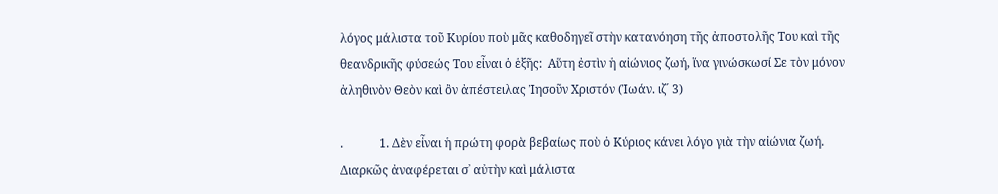λόγος μάλιστα τοῦ Κυρίου ποὺ μᾶς καθοδηγεῖ στὴν κατανόηση τῆς ἀποστολῆς Του καὶ τῆς θεανδρικῆς φύσεώς Του εἶναι ὁ ἑξῆς:  Αὕτη ἐστὶν ἡ αἰώνιος ζωή, ἵνα γινώσκωσί Σε τὸν μόνον ἀληθινὸν Θεὸν καὶ ὂν ἀπέστειλας Ἰησοῦν Χριστόν (Ἰωάν. ιζ´ 3)

.            1. Δὲν εἶναι ἡ πρώτη φορὰ βεβαίως ποὺ ὁ Κύριος κάνει λόγο γιὰ τὴν αἰώνια ζωή. Διαρκῶς ἀναφέρεται σ᾽ αὐτὴν καὶ μάλιστα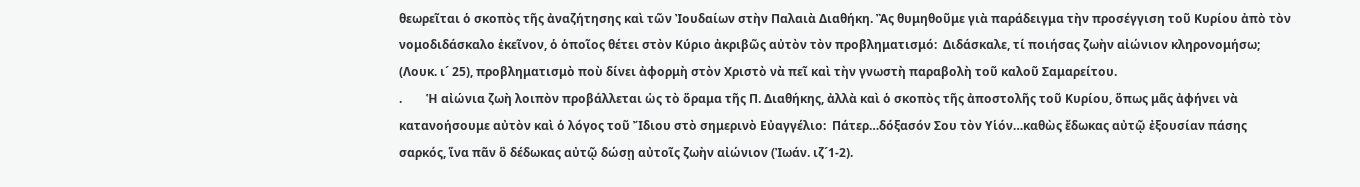θεωρεῖται ὁ σκοπὸς τῆς ἀναζήτησης καὶ τῶν Ἰουδαίων στὴν Παλαιὰ Διαθήκη. Ἂς θυμηθοῦμε γιὰ παράδειγμα τὴν προσέγγιση τοῦ Κυρίου ἀπὸ τὸν νομοδιδάσκαλο ἐκεῖνον, ὁ ὁποῖος θέτει στὸν Κύριο ἀκριβῶς αὐτὸν τὸν προβληματισμό:  Διδάσκαλε, τί ποιήσας ζωὴν αἰώνιον κληρονομήσω; (Λουκ. ι´ 25), προβληματισμὸ ποὺ δίνει ἀφορμὴ στὸν Χριστὸ νὰ πεῖ καὶ τὴν γνωστὴ παραβολὴ τοῦ καλοῦ Σαμαρείτου.
.        Ἡ αἰώνια ζωὴ λοιπὸν προβάλλεται ὡς τὸ ὅραμα τῆς Π. Διαθήκης, ἀλλὰ καὶ ὁ σκοπὸς τῆς ἀποστολῆς τοῦ Κυρίου, ὅπως μᾶς ἀφήνει νὰ κατανοήσουμε αὐτὸν καὶ ὁ λόγος τοῦ Ἴδιου στὸ σημερινὸ Εὐαγγέλιο:  Πάτερ…δόξασόν Σου τὸν Υἱόν…καθὼς ἔδωκας αὐτῷ ἐξουσίαν πάσης σαρκός, ἵνα πᾶν ὃ δέδωκας αὐτῷ δώσῃ αὐτοῖς ζωὴν αἰώνιον (Ἰωάν. ιζ´1-2).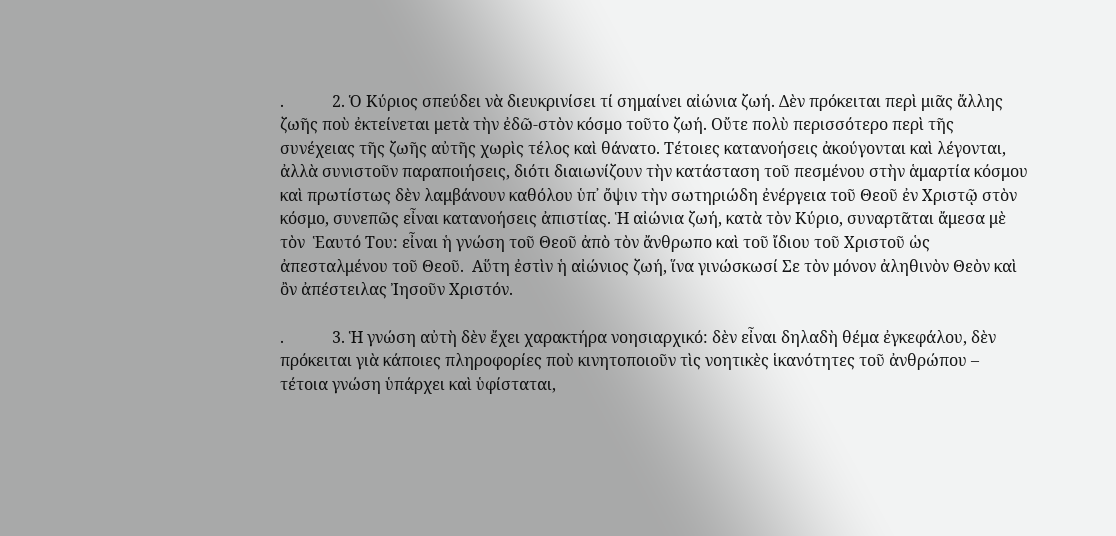.            2. Ὁ Κύριος σπεύδει νὰ διευκρινίσει τί σημαίνει αἰώνια ζωή. Δὲν πρόκειται περὶ μιᾶς ἄλλης ζωῆς ποὺ ἐκτείνεται μετὰ τὴν ἐδῶ-στὸν κόσμο τοῦτο ζωή. Οὔτε πολὺ περισσότερο περὶ τῆς συνέχειας τῆς ζωῆς αὐτῆς χωρὶς τέλος καὶ θάνατο. Τέτοιες κατανοήσεις ἀκούγονται καὶ λέγονται, ἀλλὰ συνιστοῦν παραποιήσεις, διότι διαιωνίζουν τὴν κατάσταση τοῦ πεσμένου στὴν ἁμαρτία κόσμου καὶ πρωτίστως δὲν λαμβάνουν καθόλου ὑπ᾽ ὄψιν τὴν σωτηριώδη ἐνέργεια τοῦ Θεοῦ ἐν Χριστῷ στὸν κόσμο, συνεπῶς εἶναι κατανοήσεις ἀπιστίας. Ἡ αἰώνια ζωή, κατὰ τὸν Κύριο, συναρτᾶται ἄμεσα μὲ τὸν  Ἑαυτό Του: εἶναι ἡ γνώση τοῦ Θεοῦ ἀπὸ τὸν ἄνθρωπο καὶ τοῦ ἴδιου τοῦ Χριστοῦ ὡς ἀπεσταλμένου τοῦ Θεοῦ.  Αὕτη ἐστὶν ἡ αἰώνιος ζωή, ἵνα γινώσκωσί Σε τὸν μόνον ἀληθινὸν Θεὸν καὶ ὂν ἀπέστειλας Ἰησοῦν Χριστόν.

.            3. Ἡ γνώση αὐτὴ δὲν ἔχει χαρακτήρα νοησιαρχικό: δὲν εἶναι δηλαδὴ θέμα ἐγκεφάλου, δὲν πρόκειται γιὰ κάποιες πληροφορίες ποὺ κινητοποιοῦν τὶς νοητικὲς ἱκανότητες τοῦ ἀνθρώπου – τέτοια γνώση ὑπάρχει καὶ ὑφίσταται,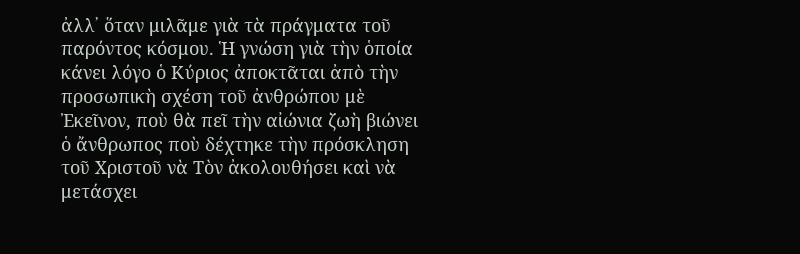ἀλλ᾽ ὅταν μιλᾶμε γιὰ τὰ πράγματα τοῦ παρόντος κόσμου. Ἡ γνώση γιὰ τὴν ὁποία κάνει λόγο ὁ Κύριος ἀποκτᾶται ἀπὸ τὴν προσωπικὴ σχέση τοῦ ἀνθρώπου μὲ Ἐκεῖνον, ποὺ θὰ πεῖ τὴν αἰώνια ζωὴ βιώνει ὁ ἄνθρωπος ποὺ δέχτηκε τὴν πρόσκληση τοῦ Χριστοῦ νὰ Τὸν ἀκολουθήσει καὶ νὰ μετάσχει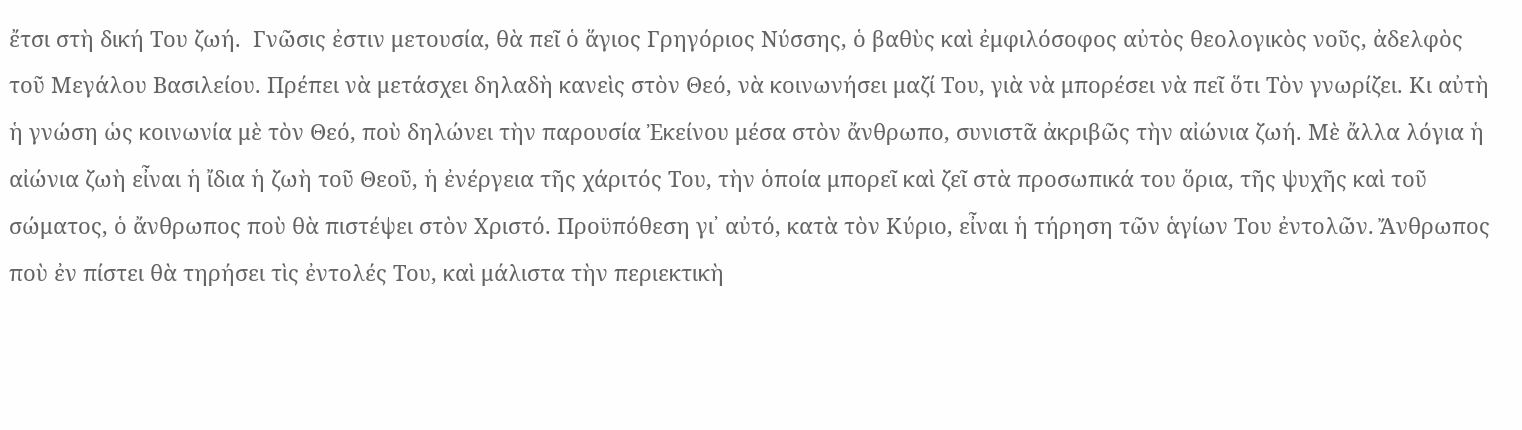ἔτσι στὴ δική Του ζωή.  Γνῶσις ἐστιν μετουσία, θὰ πεῖ ὁ ἅγιος Γρηγόριος Νύσσης, ὁ βαθὺς καὶ ἐμφιλόσοφος αὐτὸς θεολογικὸς νοῦς, ἀδελφὸς τοῦ Μεγάλου Βασιλείου. Πρέπει νὰ μετάσχει δηλαδὴ κανεὶς στὸν Θεό, νὰ κοινωνήσει μαζί Του, γιὰ νὰ μπορέσει νὰ πεῖ ὅτι Τὸν γνωρίζει. Κι αὐτὴ ἡ γνώση ὡς κοινωνία μὲ τὸν Θεό, ποὺ δηλώνει τὴν παρουσία Ἐκείνου μέσα στὸν ἄνθρωπο, συνιστᾶ ἀκριβῶς τὴν αἰώνια ζωή. Μὲ ἄλλα λόγια ἡ αἰώνια ζωὴ εἶναι ἡ ἴδια ἡ ζωὴ τοῦ Θεοῦ, ἡ ἐνέργεια τῆς χάριτός Του, τὴν ὁποία μπορεῖ καὶ ζεῖ στὰ προσωπικά του ὅρια, τῆς ψυχῆς καὶ τοῦ σώματος, ὁ ἄνθρωπος ποὺ θὰ πιστέψει στὸν Χριστό. Προϋπόθεση γι᾽ αὐτό, κατὰ τὸν Κύριο, εἶναι ἡ τήρηση τῶν ἁγίων Του ἐντολῶν. Ἄνθρωπος ποὺ ἐν πίστει θὰ τηρήσει τὶς ἐντολές Του, καὶ μάλιστα τὴν περιεκτικὴ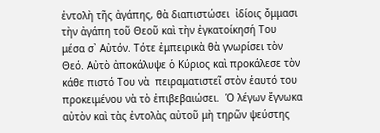ἐντολὴ τῆς ἀγάπης, θὰ διαπιστώσει  ἰδίοις ὄμμασι τὴν ἀγάπη τοῦ Θεοῦ καὶ τὴν ἐγκατοίκησή Του μέσα σ᾽ Αὐτόν. Τότε ἐμπειρικὰ θὰ γνωρίσει τὸν Θεό. Αὐτὸ ἀποκάλυψε ὁ Κύριος καὶ προκάλεσε τὸν κάθε πιστό Του νὰ  πειραματιστεῖ στὸν ἑαυτό του προκειμένου νὰ τὸ ἐπιβεβαιώσει.  Ὁ λέγων ἔγνωκα αὐτὸν καὶ τὰς ἐντολὰς αὐτοῦ μὴ τηρῶν ψεύστης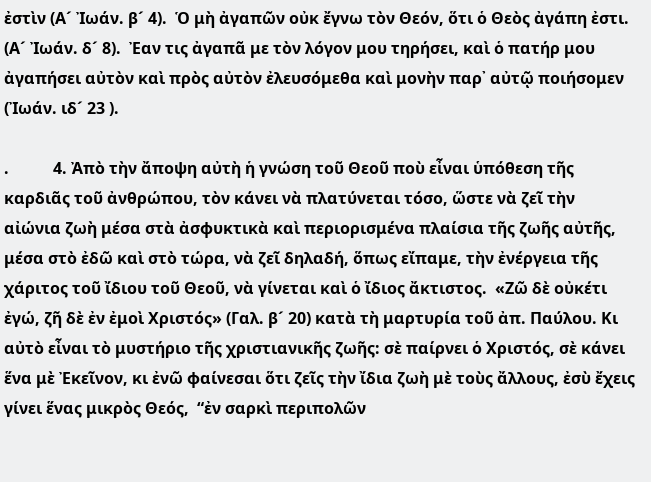ἐστὶν (Α´ Ἰωάν. β´ 4).  Ὁ μὴ ἀγαπῶν οὐκ ἔγνω τὸν Θεόν, ὅτι ὁ Θεὸς ἀγάπη ἐστι. (Α´ Ἰωάν. δ´ 8).  Ἐαν τις ἀγαπᾶ με τὸν λόγον μου τηρήσει, καὶ ὁ πατήρ μου ἀγαπήσει αὐτὸν καὶ πρὸς αὐτὸν ἐλευσόμεθα καὶ μονὴν παρ᾽ αὐτῷ ποιήσομεν (Ἰωάν. ιδ´ 23 ).

.           4. Ἀπὸ τὴν ἄποψη αὐτὴ ἡ γνώση τοῦ Θεοῦ ποὺ εἶναι ὑπόθεση τῆς καρδιᾶς τοῦ ἀνθρώπου, τὸν κάνει νὰ πλατύνεται τόσο, ὥστε νὰ ζεῖ τὴν αἰώνια ζωὴ μέσα στὰ ἀσφυκτικὰ καὶ περιορισμένα πλαίσια τῆς ζωῆς αὐτῆς, μέσα στὸ ἐδῶ καὶ στὸ τώρα, νὰ ζεῖ δηλαδή, ὅπως εἴπαμε, τὴν ἐνέργεια τῆς χάριτος τοῦ ἴδιου τοῦ Θεοῦ, νὰ γίνεται καὶ ὁ ἴδιος ἄκτιστος.  «Ζῶ δὲ οὐκέτι ἐγώ, ζῆ δὲ ἐν ἐμοὶ Χριστός» (Γαλ. β´ 20) κατὰ τὴ μαρτυρία τοῦ ἀπ. Παύλου. Κι αὐτὸ εἶναι τὸ μυστήριο τῆς χριστιανικῆς ζωῆς: σὲ παίρνει ὁ Χριστός, σὲ κάνει ἕνα μὲ Ἐκεῖνον, κι ἐνῶ φαίνεσαι ὅτι ζεῖς τὴν ἴδια ζωὴ μὲ τοὺς ἄλλους, ἐσὺ ἔχεις γίνει ἕνας μικρὸς Θεός,  “ἐν σαρκὶ περιπολῶν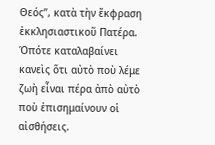Θεός”, κατὰ τὴν ἔκφραση ἐκκλησιαστικοῦ Πατέρα. Ὁπότε καταλαβαίνει κανεὶς ὅτι αὐτὸ ποὺ λέμε ζωὴ εἶναι πέρα ἀπὸ αὐτὸ ποὺ ἐπισημαίνουν οἱ αἰσθήσεις.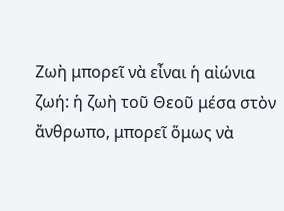Ζωὴ μπορεῖ νὰ εἶναι ἡ αἰώνια ζωή: ἡ ζωὴ τοῦ Θεοῦ μέσα στὸν ἄνθρωπο, μπορεῖ ὅμως νὰ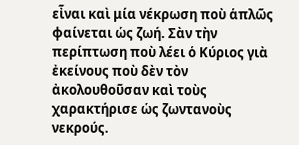εἶναι καὶ μία νέκρωση ποὺ ἁπλῶς φαίνεται ὡς ζωή. Σὰν τὴν περίπτωση ποὺ λέει ὁ Κύριος γιὰ ἐκείνους ποὺ δὲν τὸν ἀκολουθοῦσαν καὶ τοὺς χαρακτήρισε ὡς ζωντανοὺς νεκρούς.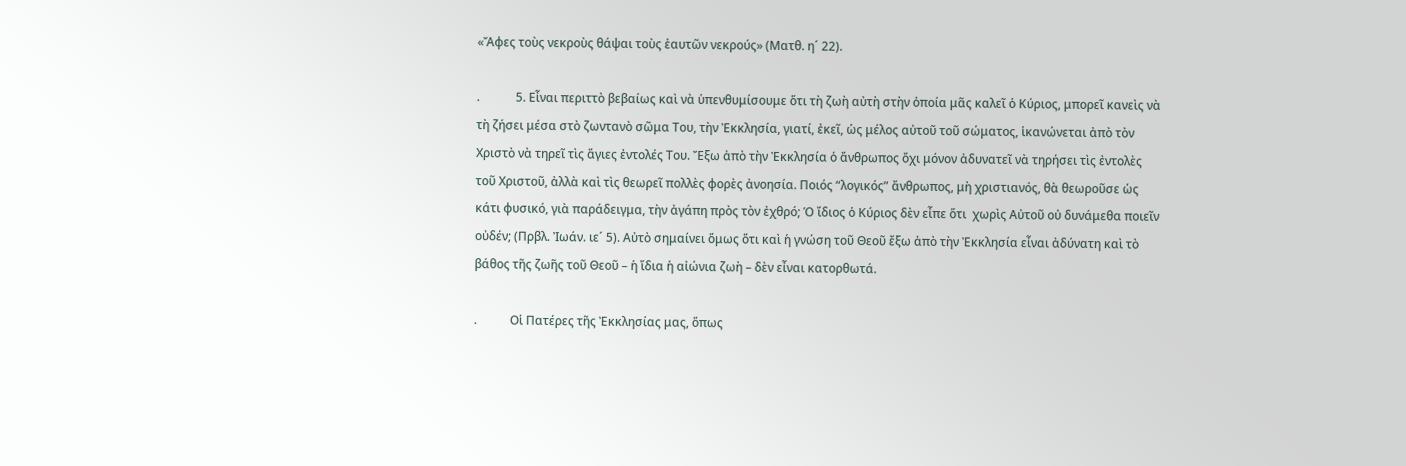«Ἄφες τοὺς νεκροὺς θάψαι τοὺς ἑαυτῶν νεκρούς» (Ματθ. η´ 22).

.            5. Εἶναι περιττὸ βεβαίως καὶ νὰ ὑπενθυμίσουμε ὅτι τὴ ζωὴ αὐτὴ στὴν ὁποία μᾶς καλεῖ ὁ Κύριος, μπορεῖ κανεὶς νὰ τὴ ζήσει μέσα στὸ ζωντανὸ σῶμα Του, τὴν Ἐκκλησία, γιατί, ἐκεῖ, ὡς μέλος αὐτοῦ τοῦ σώματος, ἱκανώνεται ἀπὸ τὸν Χριστὸ νὰ τηρεῖ τὶς ἅγιες ἐντολές Του. Ἔξω ἀπὸ τὴν Ἐκκλησία ὁ ἄνθρωπος ὄχι μόνον ἀδυνατεῖ νὰ τηρήσει τὶς ἐντολὲς τοῦ Χριστοῦ, ἀλλὰ καὶ τὶς θεωρεῖ πολλὲς φορὲς ἀνοησία. Ποιός “λογικός” ἄνθρωπος, μὴ χριστιανός, θὰ θεωροῦσε ὡς κάτι φυσικό, γιὰ παράδειγμα, τὴν ἀγάπη πρὸς τὸν ἐχθρό; Ὁ ἴδιος ὁ Κύριος δὲν εἶπε ὅτι  χωρὶς Αὐτοῦ οὐ δυνάμεθα ποιεῖν οὐδέν; (Πρβλ. Ἰωάν. ιε´ 5). Αὐτὸ σημαίνει ὅμως ὅτι καὶ ἡ γνώση τοῦ Θεοῦ ἔξω ἀπὸ τὴν Ἐκκλησία εἶναι ἀδύνατη καὶ τὸ βάθος τῆς ζωῆς τοῦ Θεοῦ – ἡ ἴδια ἡ αἰώνια ζωὴ – δὲν εἶναι κατορθωτά.

.           Οἱ Πατέρες τῆς Ἐκκλησίας μας, ὅπως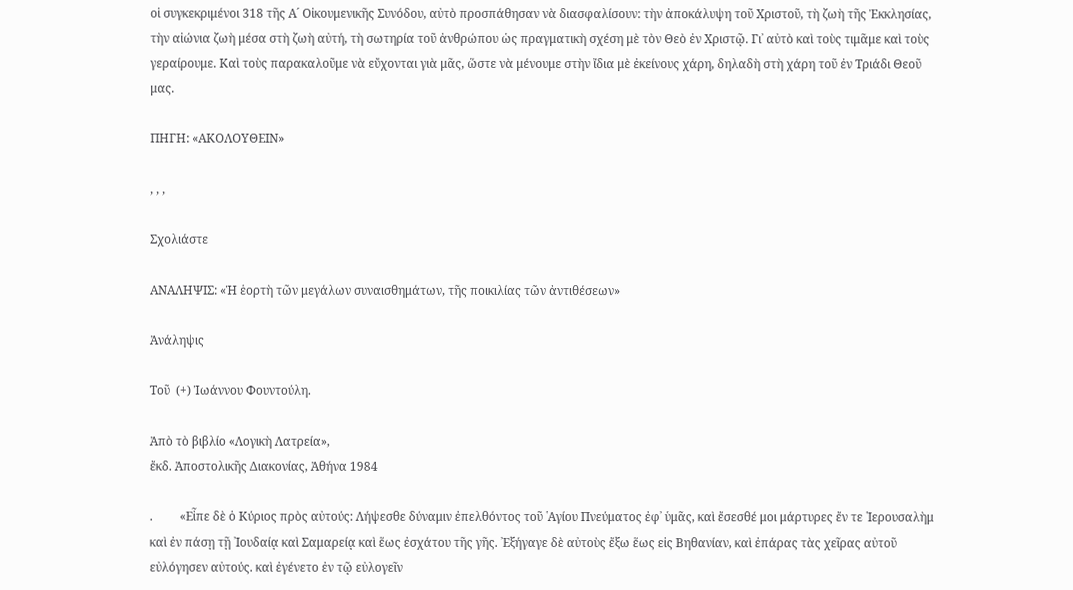οἱ συγκεκριμένοι 318 τῆς Α´ Οἰκουμενικῆς Συνόδου, αὐτὸ προσπάθησαν νὰ διασφαλίσουν: τὴν ἀποκάλυψη τοῦ Χριστοῦ, τὴ ζωὴ τῆς Ἐκκλησίας, τὴν αἰώνια ζωὴ μέσα στὴ ζωὴ αὐτή, τὴ σωτηρία τοῦ ἀνθρώπου ὡς πραγματικὴ σχέση μὲ τὸν Θεὸ ἐν Χριστῷ. Γι᾽ αὐτὸ καὶ τοὺς τιμᾶμε καὶ τοὺς γεραίρουμε. Καὶ τοὺς παρακαλοῦμε νὰ εὔχονται γιὰ μᾶς, ὥστε νὰ μένουμε στὴν ἴδια μὲ ἐκείνους χάρη, δηλαδὴ στὴ χάρη τοῦ ἐν Τριάδι Θεοῦ μας.

ΠΗΓΗ: «ΑΚΟΛΟΥΘΕΙΝ»

, , ,

Σχολιάστε

ΑΝΑΛΗΨΙΣ: «Ἡ ἑορτὴ τῶν μεγάλων συναισθημάτων, τῆς ποικιλίας τῶν ἀντιθέσεων»

Ἀνάληψις

Τοῦ  (+) Ἰωάννου Φουντούλη.

Ἀπὸ τὸ βιβλίο «Λογικὴ Λατρεία»,
ἔκδ. Ἀποστολικῆς Διακονίας, Ἀθήνα 1984

.         «Εἶπε δὲ ὁ Κύριος πρὸς αὐτούς: Λήψεσθε δύναμιν ἐπελθόντος τοῦ ῾Αγίου Πνεύματος ἐφ᾿ ὑμᾶς, καὶ ἔσεσθέ μοι μάρτυρες ἔν τε ῾Ιερουσαλὴμ καὶ ἐν πάσῃ τῇ ᾿Ιουδαίᾳ καὶ Σαμαρείᾳ καὶ ἕως ἐσχάτου τῆς γῆς. ᾿Εξήγαγε δὲ αὐτοὺς ἔξω ἕως εἰς Βηθανίαν, καὶ ἐπάρας τὰς χεῖρας αὐτοῦ εὐλόγησεν αὐτούς. καὶ ἐγένετο ἐν τῷ εὐλογεῖν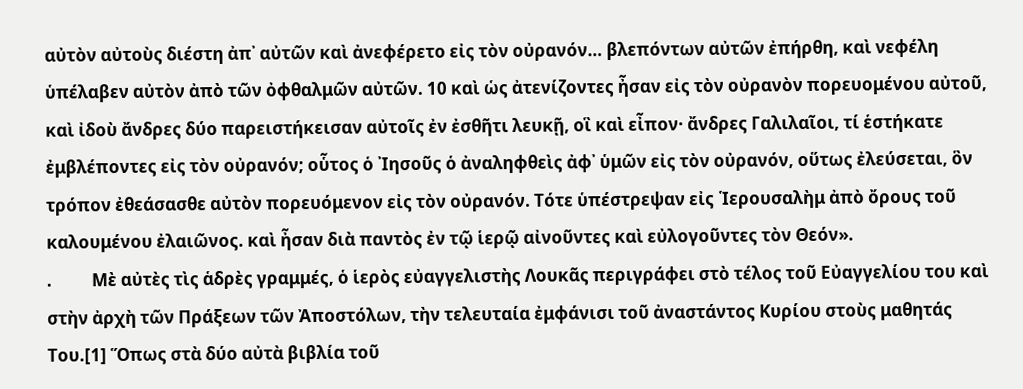αὐτὸν αὐτοὺς διέστη ἀπ᾿ αὐτῶν καὶ ἀνεφέρετο εἰς τὸν οὐρανόν… βλεπόντων αὐτῶν ἐπήρθη, καὶ νεφέλη ὑπέλαβεν αὐτὸν ἀπὸ τῶν ὀφθαλμῶν αὐτῶν. 10 καὶ ὡς ἀτενίζοντες ἦσαν εἰς τὸν οὐρανὸν πορευομένου αὐτοῦ, καὶ ἰδοὺ ἄνδρες δύο παρειστήκεισαν αὐτοῖς ἐν ἐσθῆτι λευκῇ, οἳ καὶ εἶπον· ἄνδρες Γαλιλαῖοι, τί ἑστήκατε ἐμβλέποντες εἰς τὸν οὐρανόν; οὗτος ὁ ᾿Ιησοῦς ὁ ἀναληφθεὶς ἀφ᾿ ὑμῶν εἰς τὸν οὐρανόν, οὕτως ἐλεύσεται, ὃν τρόπον ἐθεάσασθε αὐτὸν πορευόμενον εἰς τὸν οὐρανόν. Τότε ὑπέστρεψαν εἰς ῾Ιερουσαλὴμ ἀπὸ ὄρους τοῦ καλουμένου ἐλαιῶνος. καὶ ἦσαν διὰ παντὸς ἐν τῷ ἱερῷ αἰνοῦντες καὶ εὐλογοῦντες τὸν Θεόν».
.          Μὲ αὐτὲς τὶς ἁδρὲς γραμμές, ὁ ἱερὸς εὐαγγελιστὴς Λουκᾶς περιγράφει στὸ τέλος τοῦ Εὐαγγελίου του καὶ στὴν ἀρχὴ τῶν Πράξεων τῶν Ἀποστόλων, τὴν τελευταία ἐμφάνισι τοῦ ἀναστάντος Κυρίου στοὺς μαθητάς Του.[1] Ὅπως στὰ δύο αὐτὰ βιβλία τοῦ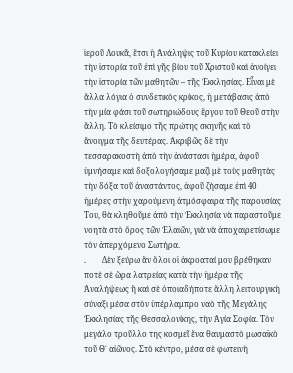ἱεροῦ Λουκᾶ, ἔτσι ἡ Ἀνάληψις τοῦ Κυρίου κατακλείει τὴν ἱστορία τοῦ ἐπὶ γῆς βίου τοῦ Χριστοῦ καὶ ἀνοίγει τὴν ἱστορία τῶν μαθητῶν – τῆς Ἐκκλησίας. Εἶναι μὲ ἄλλα λόγια ὁ συνδετικὸς κρίκος, ἡ μετάβασις ἀπὸ τὴν μία φάσι τοῦ σωτηριώδους ἔργου τοῦ Θεοῦ στὴν ἄλλη. Τὸ κλείσιμο τῆς πρώτης σκηνῆς καὶ τὸ ἄνοιγμα τῆς δευτέρας. Ἀκριβῶς δὲ τὴν τεσσαρακοστὴ ἀπὸ τὴν ἀνάστασι ἡμέρα, ἀφοῦ ὑμνήσαμε καὶ δοξολογήσαμε μαζὶ μὲ τοὺς μαθητὰς τὴν δόξα τοῦ ἀναστάντος, ἀφοῦ ζήσαμε ἐπὶ 40 ἡμέρες στὴν χαρούμενη ἀτμόσφαιρα τῆς παρουσίας Του, θὰ κληθοῦμε ἀπὸ τὴν Ἐκκλησία νὰ παραστοῦμε νοητὰ στὸ ὄρος τῶν Ἐλαιῶν, γιὰ νὰ ἀποχαιρετίσωμε τὸν ἀπερχόμενο Σωτήρα.
.        Δὲν ξεύρω ἂν ὅλοι οἱ ἀκροαταί μου βρέθηκαν ποτὲ σὲ ὥρα λατρείας κατὰ τὴν ἡμέρα τῆς Ἀναλήψεως ἢ καὶ σὲ ὁποιαδήποτε ἄλλη λειτουργικὴ σύναξι μέσα στὸν ὑπέρλαμπρο ναὸ τῆς Μεγάλης Ἐκκλησίας τῆς Θεσσαλονίκης, τὴν Ἁγία Σοφία. Τὸν μεγάλο τροῦλλο της κοσμεῖ ἕνα θαυμαστὸ μωσαϊκὸ τοῦ Θ΄ αἰῶνος. Στὸ κέντρο, μέσα σὲ φωτεινὴ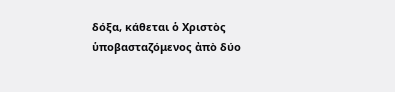δόξα, κάθεται ὁ Χριστὸς ὑποβασταζόμενος ἀπὸ δύο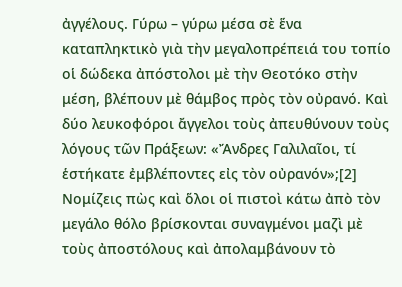ἀγγέλους. Γύρω – γύρω μέσα σὲ ἕνα καταπληκτικὸ γιὰ τὴν μεγαλοπρέπειά του τοπίο οἱ δώδεκα ἀπόστολοι μὲ τὴν Θεοτόκο στὴν μέση, βλέπουν μὲ θάμβος πρὸς τὸν οὐρανό. Καὶ δύο λευκοφόροι ἄγγελοι τοὺς ἀπευθύνουν τοὺς λόγους τῶν Πράξεων: «Ἄνδρες Γαλιλαῖοι, τί ἑστήκατε ἐμβλέποντες εἰς τὸν οὐρανόν»;[2] Νομίζεις πὼς καὶ ὅλοι οἱ πιστοὶ κάτω ἀπὸ τὸν μεγάλο θόλο βρίσκονται συναγμένοι μαζὶ μὲ τοὺς ἀποστόλους καὶ ἀπολαμβάνουν τὸ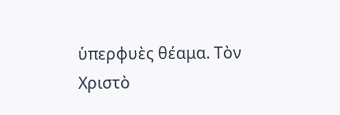ὑπερφυὲς θέαμα. Τὸν Χριστὸ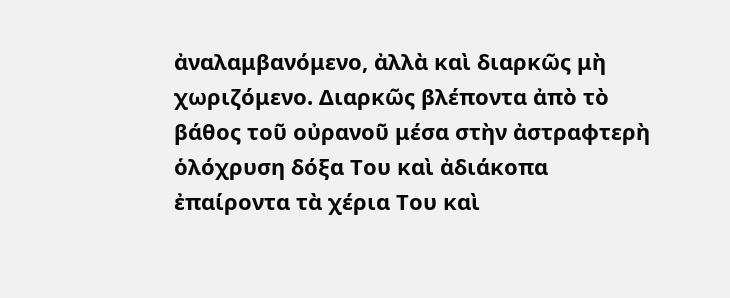ἀναλαμβανόμενο, ἀλλὰ καὶ διαρκῶς μὴ χωριζόμενο. Διαρκῶς βλέποντα ἀπὸ τὸ βάθος τοῦ οὐρανοῦ μέσα στὴν ἀστραφτερὴ ὁλόχρυση δόξα Του καὶ ἀδιάκοπα ἐπαίροντα τὰ χέρια Του καὶ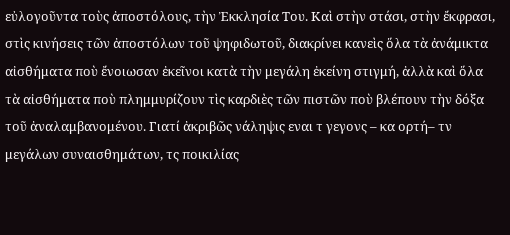εὐλογοῦντα τοὺς ἀποστόλους, τὴν Ἐκκλησία Του. Καὶ στὴν στάσι, στὴν ἔκφρασι, στὶς κινήσεις τῶν ἀποστόλων τοῦ ψηφιδωτοῦ, διακρίνει κανεὶς ὅλα τὰ ἀνάμικτα αἰσθήματα ποὺ ἔνοιωσαν ἐκεῖνοι κατὰ τὴν μεγάλη ἐκείνη στιγμή, ἀλλὰ καὶ ὅλα τὰ αἰσθήματα ποὺ πλημμυρίζουν τὶς καρδιὲς τῶν πιστῶν ποὺ βλέπουν τὴν δόξα τοῦ ἀναλαμβανομένου. Γιατί ἀκριβῶς νάληψις εναι τ γεγονς – κα ορτή– τν μεγάλων συναισθημάτων, τς ποικιλίας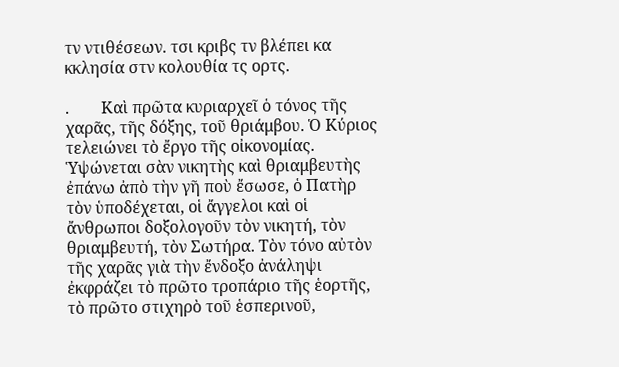τν ντιθέσεων. τσι κριβς τν βλέπει κα κκλησία στν κολουθία τς ορτς.

.        Καὶ πρῶτα κυριαρχεῖ ὁ τόνος τῆς χαρᾶς, τῆς δόξης, τοῦ θριάμβου. Ὁ Κύριος τελειώνει τὸ ἔργο τῆς οἰκονομίας. Ὑψώνεται σὰν νικητὴς καὶ θριαμβευτὴς ἐπάνω ἀπὸ τὴν γῆ ποὺ ἔσωσε, ὁ Πατὴρ τὸν ὑποδέχεται, οἱ ἄγγελοι καὶ οἱ ἄνθρωποι δοξολογοῦν τὸν νικητή, τὸν θριαμβευτή, τὸν Σωτήρα. Τὸν τόνο αὐτὸν τῆς χαρᾶς γιὰ τὴν ἔνδοξο ἀνάληψι ἐκφράζει τὸ πρῶτο τροπάριο τῆς ἑορτῆς, τὸ πρῶτο στιχηρὸ τοῦ ἑσπερινοῦ,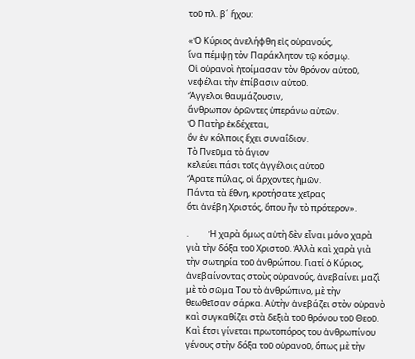τοῦ πλ. β´ ἤχου:

«Ὁ Κύριος ἀνελήφθη εἰς οὐρανούς,
ἵνα πέμψῃ τὸν Παράκλητον τῷ κόσμῳ.
Οἱ οὐρανοὶ ἠτοίμασαν τὸν θρόνον αὐτοῦ,
νεφέλαι τὴν ἐπίβασιν αὐτοῦ.
Ἄγγελοι θαυμάζουσιν,
ἄνθρωπον ὁρῶντες ὑπεράνω αὐτῶν.
Ὁ Πατὴρ ἐκδέχεται,
ὃν ἐν κόλποις ἔχει συναΐδιον.
Τὸ Πνεῦμα τὸ ἅγιον
κελεύει πάσι τοῖς ἀγγέλοις αὐτοῦ
Ἄρατε πύλας, οἱ ἄρχοντες ἠμῶν.
Πάντα τὰ ἔθνη, κροτήσατε χεῖρας
ὅτι ἀνέβη Χριστός, ὅπου ἦν τὸ πρότερον».

.          Ἡ χαρὰ ὅμως αὐτὴ δὲν εἶναι μόνο χαρὰ γιὰ τὴν δόξα τοῦ Χριστοῦ. Ἀλλὰ καὶ χαρὰ γιὰ τὴν σωτηρία τοῦ ἀνθρώπου. Γιατί ὁ Κύριος, ἀνεβαίνοντας στοὺς οὐρανούς, ἀνεβαίνει μαζὶ μὲ τὸ σῶμα Του τὸ ἀνθρώπινο, μὲ τὴν θεωθεῖσαν σάρκα. Αὐτὴν ἀνεβάζει στὸν οὐρανὸ καὶ συγκαθίζει στὰ δεξιὰ τοῦ θρόνου τοῦ Θεοῦ. Καὶ ἔτσι γίνεται πρωτοπόρος του ἀνθρωπίνου γένους στὴν δόξα τοῦ οὐρανοῦ, ὅπως μὲ τὴν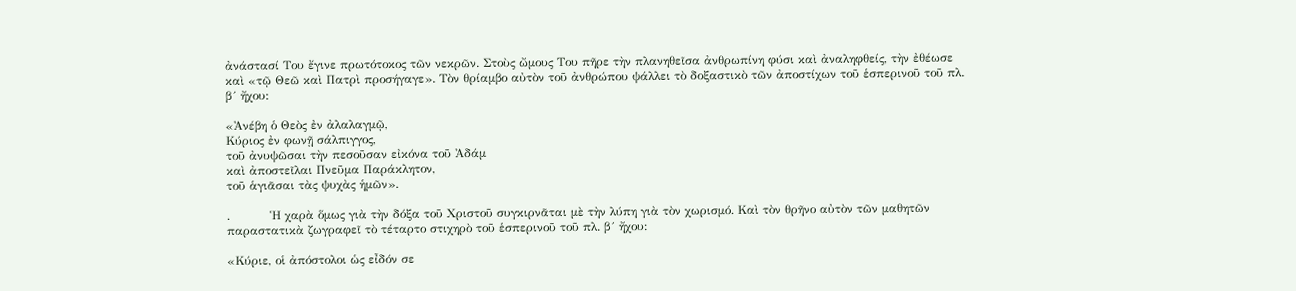ἀνάστασί Του ἔγινε πρωτότοκος τῶν νεκρῶν. Στοὺς ὤμους Του πῆρε τὴν πλανηθεῖσα ἀνθρωπίνη φύσι καὶ ἀναληφθείς, τὴν ἐθέωσε καὶ «τῷ Θεῶ καὶ Πατρὶ προσήγαγε». Τὸν θρίαμβο αὐτὸν τοῦ ἀνθρώπου ψάλλει τὸ δοξαστικὸ τῶν ἀποστίχων τοῦ ἑσπερινοῦ τοῦ πλ. β´ ἤχου:

«Ἀνέβη ὁ Θεὸς ἐν ἀλαλαγμῷ,
Κύριος ἐν φωνῇ σάλπιγγος,
τοῦ ἀνυψῶσαι τὴν πεσοῦσαν εἰκόνα τοῦ Ἀδάμ
καὶ ἀποστεῖλαι Πνεῦμα Παράκλητον,
τοῦ ἁγιᾶσαι τὰς ψυχὰς ἡμῶν».

.          Ἡ χαρὰ ὅμως γιὰ τὴν δόξα τοῦ Χριστοῦ συγκιρνᾶται μὲ τὴν λύπη γιὰ τὸν χωρισμό. Καὶ τὸν θρῆνο αὐτὸν τῶν μαθητῶν παραστατικὰ ζωγραφεῖ τὸ τέταρτο στιχηρὸ τοῦ ἑσπερινοῦ τοῦ πλ. β´ ἤχου:

«Κύριε, οἱ ἀπόστολοι ὡς εἶδόν σε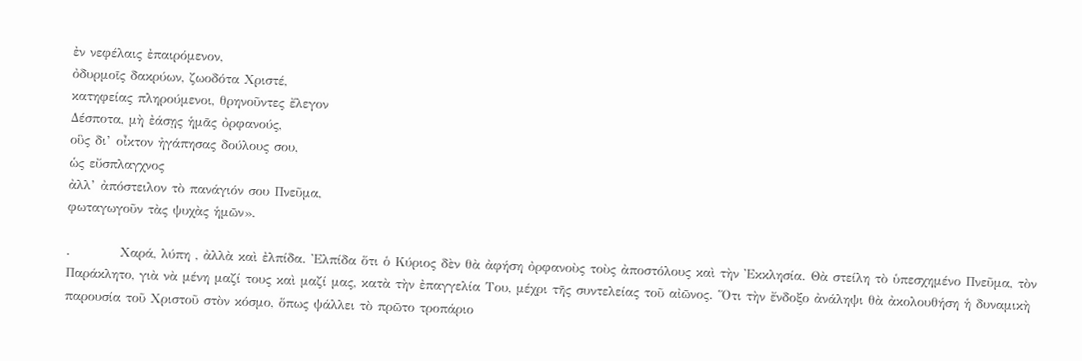ἐν νεφέλαις ἐπαιρόμενον,
ὀδυρμοῖς δακρύων, ζωοδότα Χριστέ,
κατηφείας πληρούμενοι, θρηνοῦντες ἔλεγον
Δέσποτα, μὴ ἐάσῃς ἡμᾶς ὀρφανούς,
οὓς δι’ οἶκτον ἠγάπησας δούλους σου,
ὡς εὔσπλαγχνος
ἀλλ’ ἀπόστειλον τὸ πανάγιόν σου Πνεῦμα,
φωταγωγοῦν τὰς ψυχὰς ἡμῶν».

.          Χαρά, λύπη , ἀλλὰ καὶ ἐλπίδα. Ἐλπίδα ὅτι ὁ Κύριος δὲν θὰ ἀφήση ὀρφανοὺς τοὺς ἀποστόλους καὶ τὴν Ἐκκλησία. Θὰ στείλη τὸ ὑπεσχημένο Πνεῦμα, τὸν Παράκλητο, γιὰ νὰ μένη μαζί τους καὶ μαζί μας, κατὰ τὴν ἐπαγγελία Του, μέχρι τῆς συντελείας τοῦ αἰῶνος. Ὅτι τὴν ἔνδοξο ἀνάληψι θὰ ἀκολουθήση ἡ δυναμικὴ παρουσία τοῦ Χριστοῦ στὸν κόσμο, ὅπως ψάλλει τὸ πρῶτο τροπάριο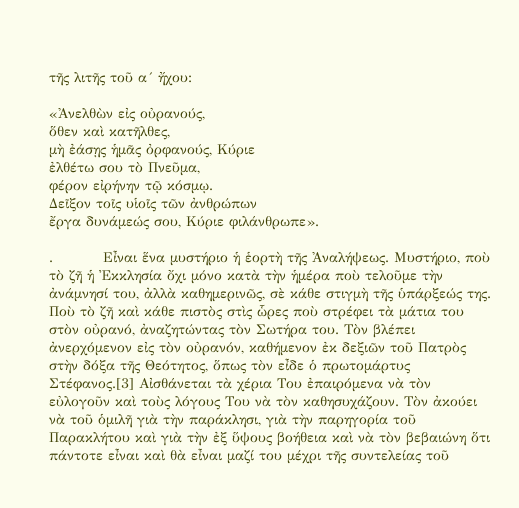τῆς λιτῆς τοῦ α´ ἤχου:

«Ἀνελθὼν εἰς οὐρανούς,
ὅθεν καὶ κατῆλθες,
μὴ ἐάσῃς ἡμᾶς ὀρφανούς, Κύριε
ἐλθέτω σου τὸ Πνεῦμα,
φέρον εἰρήνην τῷ κόσμῳ.
Δεῖξον τοῖς υἱοῖς τῶν ἀνθρώπων
ἔργα δυνάμεώς σου, Κύριε φιλάνθρωπε».

.          Εἶναι ἕνα μυστήριο ἡ ἑορτὴ τῆς Ἀναλήψεως. Μυστήριο, ποὺ τὸ ζῆ ἡ Ἐκκλησία ὄχι μόνο κατὰ τὴν ἡμέρα ποὺ τελοῦμε τὴν ἀνάμνησί του, ἀλλὰ καθημερινῶς, σὲ κάθε στιγμὴ τῆς ὑπάρξεώς της. Ποὺ τὸ ζῆ καὶ κάθε πιστὸς στὶς ὧρες ποὺ στρέφει τὰ μάτια του στὸν οὐρανό, ἀναζητώντας τὸν Σωτήρα του. Τὸν βλέπει ἀνερχόμενον εἰς τὸν οὐρανόν, καθήμενον ἐκ δεξιῶν τοῦ Πατρὸς στὴν δόξα τῆς Θεότητος, ὅπως τὸν εἶδε ὁ πρωτομάρτυς Στέφανος.[3] Αἰσθάνεται τὰ χέρια Του ἐπαιρόμενα νὰ τὸν εὐλογοῦν καὶ τοὺς λόγους Του νὰ τὸν καθησυχάζουν. Τὸν ἀκούει νὰ τοῦ ὁμιλῆ γιὰ τὴν παράκλησι, γιὰ τὴν παρηγορία τοῦ Παρακλήτου καὶ γιὰ τὴν ἐξ ὕψους βοήθεια καὶ νὰ τὸν βεβαιώνη ὅτι πάντοτε εἶναι καὶ θὰ εἶναι μαζί του μέχρι τῆς συντελείας τοῦ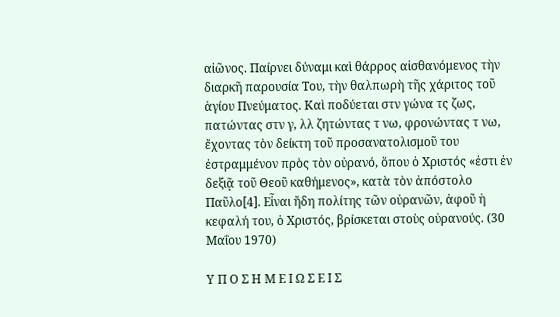αἰῶνος. Παίρνει δύναμι καὶ θάρρος αἰσθανόμενος τὴν διαρκῆ παρουσία Του, τὴν θαλπωρὴ τῆς χάριτος τοῦ ἁγίου Πνεύματος. Καὶ ποδύεται στν γώνα τς ζως, πατώντας στν γ, λλ ζητώντας τ νω, φρονώντας τ νω, ἔχοντας τὸν δείκτη τοῦ προσανατολισμοῦ του ἐστραμμένον πρὸς τὸν οὐρανό, ὅπου ὁ Χριστός «ἐστι ἐν δεξιᾷ τοῦ Θεοῦ καθήμενος», κατὰ τὸν ἀπόστολο Παῦλο[4]. Εἶναι ἤδη πολίτης τῶν οὐρανῶν, ἀφοῦ ἡ κεφαλή του, ὁ Χριστός, βρίσκεται στοὺς οὐρανούς. (30 Μαΐου 1970)

Υ Π Ο Σ Η Μ Ε Ι Ω Σ Ε Ι Σ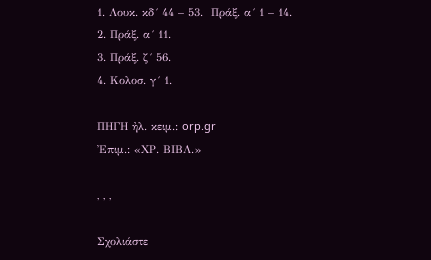1. Λουκ. κδ´ 44 – 53.  Πράξ. α´ 1 – 14.
2. Πράξ. α´ 11.
3. Πράξ. ζ´ 56.
4. Κολοσ. γ´ 1.

ΠΗΓΗ ἠλ. κειμ.: orp.gr
Ἐπιμ.: «ΧΡ. ΒΙΒΛ.»

, , ,

Σχολιάστε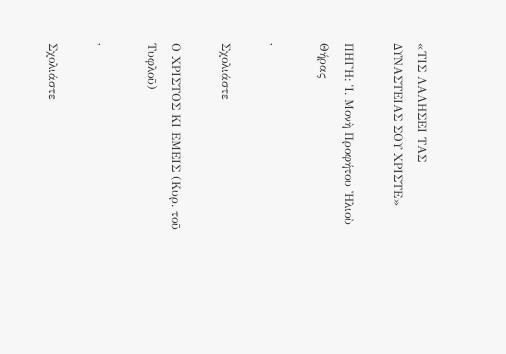«ΤΙΣ ΛΑΛΗΣΕΙ ΤΑΣ ΔΥΝΑΣΤΕΙΑΣ ΣΟΥ ΧΡΙΣΤΕ»

ΠΗΓΗ: Ἱ. Μονὴ Προφήτου Ἠλιοὺ Θήρας

,

Σχολιάστε

Ο ΧΡΙΣΤΟΣ ΚΙ ΕΜΕΙΣ (Κυρ. τοῦ Τυφλοῦ)

,

Σχολιάστε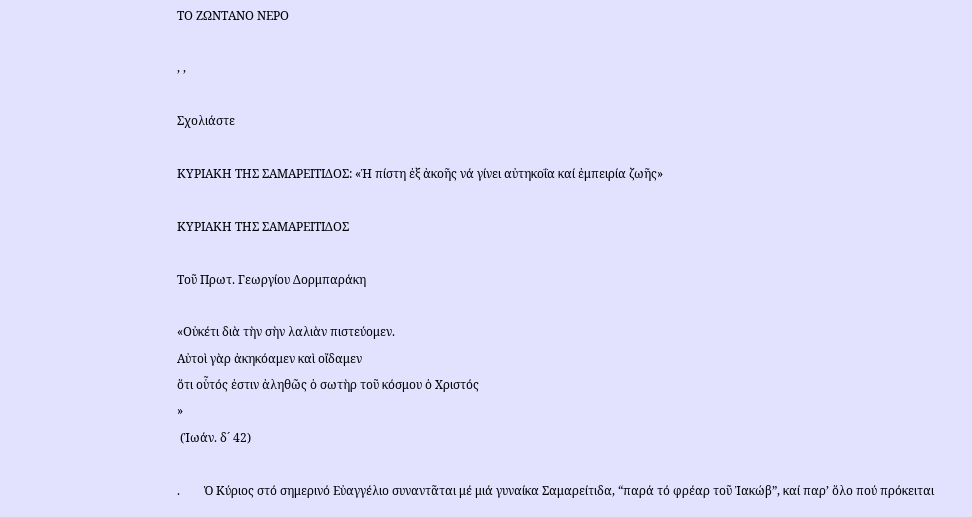ΤΟ ΖΩΝΤΑΝΟ ΝΕΡΟ

, ,

Σχολιάστε

ΚΥΡΙΑΚΗ ΤΗΣ ΣΑΜΑΡΕΙΤΙΔΟΣ: «Ἡ πίστη ἐξ ἀκοῆς νά γίνει αὐτηκοΐα καί ἐμπειρία ζωῆς»

ΚΥΡΙΑΚΗ ΤΗΣ ΣΑΜΑΡΕΙΤΙΔΟΣ

Τοῦ Πρωτ. Γεωργίου Δορμπαράκη

«Οὐκέτι διὰ τὴν σὴν λαλιὰν πιστεύομεν.
Αὐτοὶ γὰρ ἀκηκόαμεν καὶ οἴδαμεν
ὅτι οὗτός ἐστιν ἀληθῶς ὁ σωτὴρ τοῦ κόσμου ὁ Χριστός
»
 (Ἰωάν. δ´ 42)

.        Ὁ Κύριος στό σημερινό Εὐαγγέλιο συναντᾶται μέ μιά γυναίκα Σαμαρείτιδα, “παρά τό φρέαρ τοῦ Ἰακώβ”, καί παρ’ ὅλο πού πρόκειται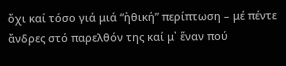ὄχι καί τόσο γιά μιά “ἠθική” περίπτωση – μέ πέντε ἄνδρες στό παρελθόν της καί μ᾽ ἕναν πού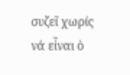συζεῖ χωρίς νά εἶναι ὁ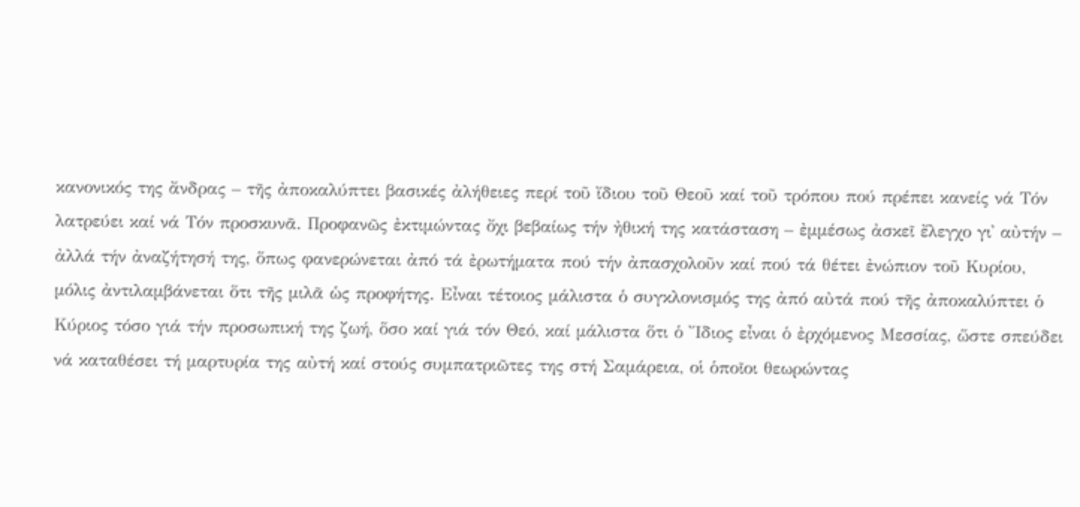κανονικός της ἄνδρας – τῆς ἀποκαλύπτει βασικές ἀλήθειες περί τοῦ ἴδιου τοῦ Θεοῦ καί τοῦ τρόπου πού πρέπει κανείς νά Τόν λατρεύει καί νά Τόν προσκυνᾶ. Προφανῶς ἐκτιμώντας ὄχι βεβαίως τήν ἠθική της κατάσταση – ἐμμέσως ἀσκεῖ ἔλεγχο γι᾽ αὐτήν – ἀλλά τήν ἀναζήτησή της, ὅπως φανερώνεται ἀπό τά ἐρωτήματα πού τήν ἀπασχολοῦν καί πού τά θέτει ἐνώπιον τοῦ Κυρίου, μόλις ἀντιλαμβάνεται ὅτι τῆς μιλᾶ ὡς προφήτης. Εἶναι τέτοιος μάλιστα ὁ συγκλονισμός της ἀπό αὐτά πού τῆς ἀποκαλύπτει ὁ Κύριος τόσο γιά τήν προσωπική της ζωή, ὅσο καί γιά τόν Θεό, καί μάλιστα ὅτι ὁ ῎Ιδιος εἶναι ὁ ἐρχόμενος Μεσσίας, ὥστε σπεύδει νά καταθέσει τή μαρτυρία της αὐτή καί στούς συμπατριῶτες της στή Σαμάρεια, οἱ ὁποῖοι θεωρώντας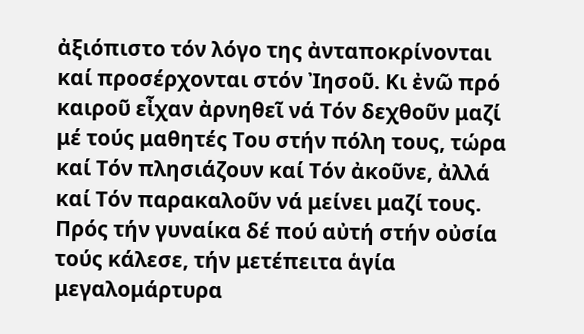ἀξιόπιστο τόν λόγο της ἀνταποκρίνονται καί προσέρχονται στόν Ἰησοῦ. Κι ἐνῶ πρό καιροῦ εἶχαν ἀρνηθεῖ νά Τόν δεχθοῦν μαζί μέ τούς μαθητές Του στήν πόλη τους, τώρα καί Τόν πλησιάζουν καί Τόν ἀκοῦνε, ἀλλά καί Τόν παρακαλοῦν νά μείνει μαζί τους. Πρός τήν γυναίκα δέ πού αὐτή στήν οὐσία τούς κάλεσε, τήν μετέπειτα ἁγία μεγαλομάρτυρα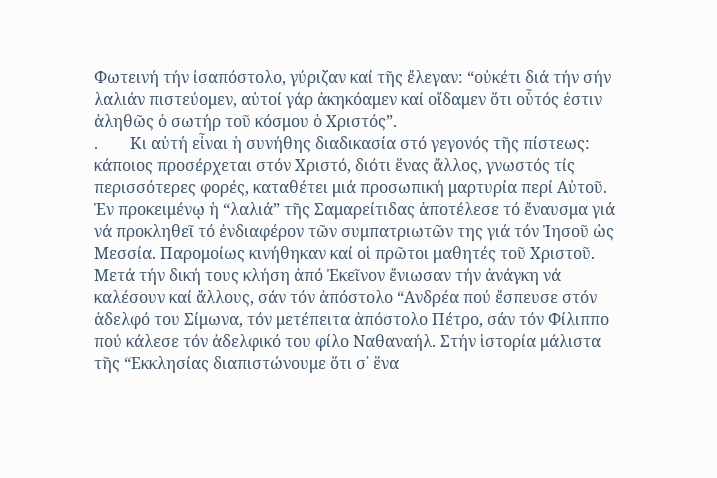Φωτεινή τήν ἰσαπόστολο, γύριζαν καί τῆς ἔλεγαν: “οὐκέτι διά τήν σήν λαλιάν πιστεύομεν, αὐτοί γάρ ἀκηκόαμεν καί οἴδαμεν ὅτι οὗτός ἐστιν ἀληθῶς ὁ σωτήρ τοῦ κόσμου ὁ Χριστός”.
.        Κι αὐτή εἶναι ἡ συνήθης διαδικασία στό γεγονός τῆς πίστεως: κάποιος προσέρχεται στόν Χριστό, διότι ἕνας ἄλλος, γνωστός τίς περισσότερες φορές, καταθέτει μιά προσωπική μαρτυρία περί Αὐτοῦ. Ἐν προκειμένῳ ἡ “λαλιά” τῆς Σαμαρείτιδας ἀποτέλεσε τό ἔναυσμα γιά νά προκληθεῖ τό ἐνδιαφέρον τῶν συμπατριωτῶν της γιά τόν Ἰησοῦ ὡς Μεσσία. Παρομοίως κινήθηκαν καί οἱ πρῶτοι μαθητές τοῦ Χριστοῦ. Μετά τήν δική τους κλήση ἀπό Ἐκεῖνον ἔνιωσαν τήν ἀνάγκη νά καλέσουν καί ἄλλους, σάν τόν ἀπόστολο “Ανδρέα πού ἔσπευσε στόν ἀδελφό του Σίμωνα, τόν μετέπειτα ἀπόστολο Πέτρο, σάν τόν Φίλιππο πού κάλεσε τόν ἀδελφικό του φίλο Ναθαναήλ. Στήν ἱστορία μάλιστα τῆς “Εκκλησίας διαπιστώνουμε ὅτι σ᾽ ἕνα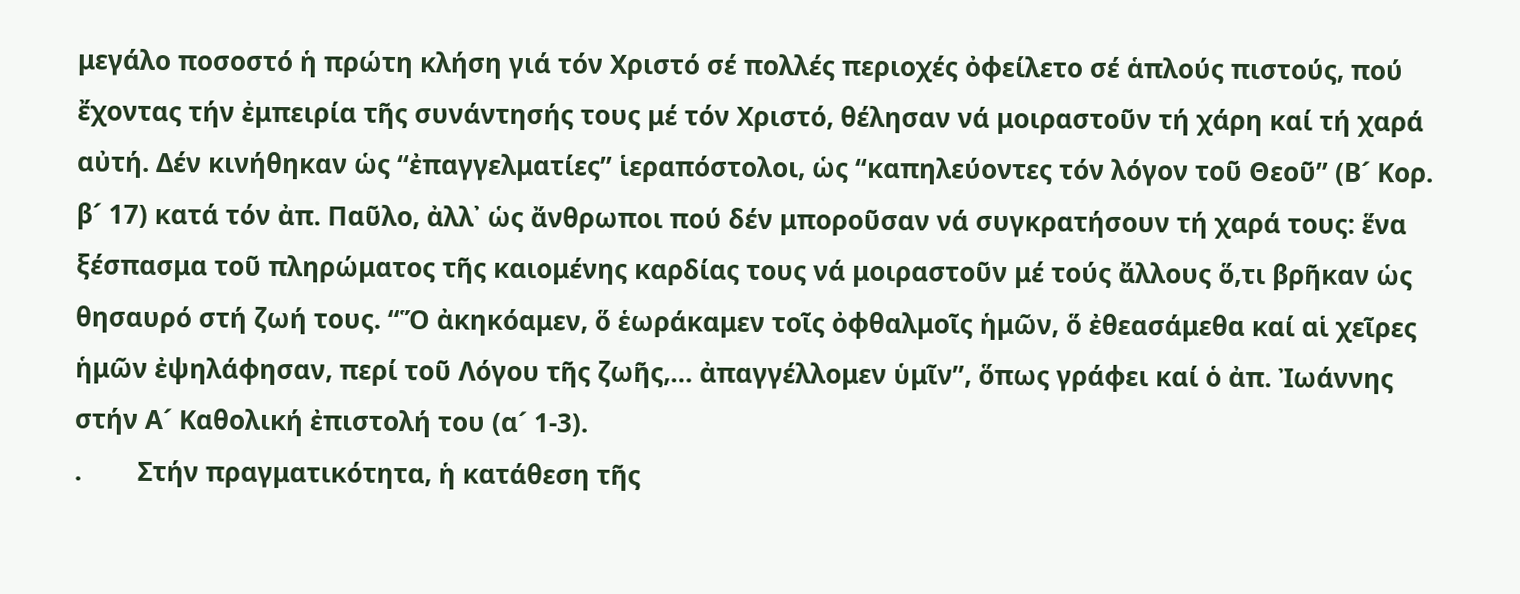μεγάλο ποσοστό ἡ πρώτη κλήση γιά τόν Χριστό σέ πολλές περιοχές ὀφείλετο σέ ἁπλούς πιστούς, πού ἔχοντας τήν ἐμπειρία τῆς συνάντησής τους μέ τόν Χριστό, θέλησαν νά μοιραστοῦν τή χάρη καί τή χαρά αὐτή. Δέν κινήθηκαν ὡς “ἐπαγγελματίες” ἱεραπόστολοι, ὡς “καπηλεύοντες τόν λόγον τοῦ Θεοῦ” (Β´ Κορ. β´ 17) κατά τόν ἀπ. Παῦλο, ἀλλ᾽ ὡς ἄνθρωποι πού δέν μποροῦσαν νά συγκρατήσουν τή χαρά τους: ἕνα ξέσπασμα τοῦ πληρώματος τῆς καιομένης καρδίας τους νά μοιραστοῦν μέ τούς ἄλλους ὅ,τι βρῆκαν ὡς θησαυρό στή ζωή τους. “Ὅ ἀκηκόαμεν, ὅ ἑωράκαμεν τοῖς ὀφθαλμοῖς ἡμῶν, ὅ ἐθεασάμεθα καί αἱ χεῖρες ἡμῶν ἐψηλάφησαν, περί τοῦ Λόγου τῆς ζωῆς,… ἀπαγγέλλομεν ὑμῖν”, ὅπως γράφει καί ὁ ἀπ. Ἰωάννης στήν Α´ Καθολική ἐπιστολή του (α´ 1-3).
.        Στήν πραγματικότητα, ἡ κατάθεση τῆς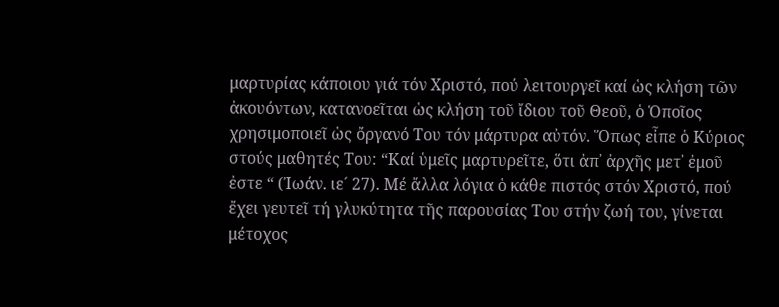μαρτυρίας κάποιου γιά τόν Χριστό, πού λειτουργεῖ καί ὡς κλήση τῶν ἀκουόντων, κατανοεῖται ὡς κλήση τοῦ ἴδιου τοῦ Θεοῦ, ὁ Ὁποῖος χρησιμοποιεῖ ὡς ὄργανό Του τόν μάρτυρα αὐτόν. Ὅπως εἶπε ὁ Κύριος στούς μαθητές Του: “Καί ὑμεῖς μαρτυρεῖτε, ὅτι ἀπ᾽ ἀρχῆς μετ᾽ ἐμοῦ ἐστε “ (Ἰωάν. ιε´ 27). Μέ ἄλλα λόγια ὁ κάθε πιστός στόν Χριστό, πού ἔχει γευτεῖ τή γλυκύτητα τῆς παρουσίας Του στήν ζωή του, γίνεται μέτοχος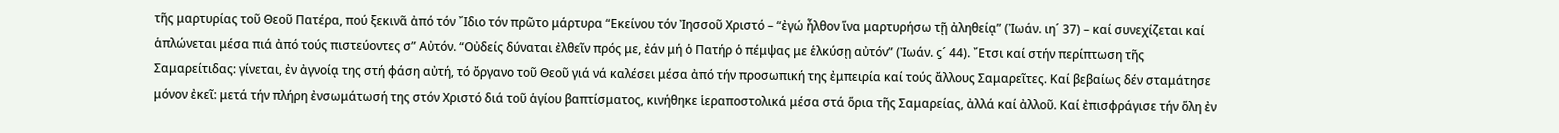τῆς μαρτυρίας τοῦ Θεοῦ Πατέρα, πού ξεκινᾶ ἀπό τόν ῎Ιδιο τόν πρῶτο μάρτυρα “Εκείνου τόν Ἰησσοῦ Χριστό – “ἐγώ ἦλθον ἵνα μαρτυρήσω τῇ ἀληθείᾳ” (Ἰωάν. ιη´ 37) – καί συνεχίζεται καί ἁπλώνεται μέσα πιά ἀπό τούς πιστεύοντες σ” Αὐτόν. “Οὐδείς δύναται ἐλθεῖν πρός με, ἐάν μή ὁ Πατήρ ὁ πέμψας με ἑλκύσῃ αὐτόν” (Ἰωάν. ϛ´ 44). ῎Ετσι καί στήν περίπτωση τῆς Σαμαρείτιδας: γίνεται, ἐν ἀγνοίᾳ της στή φάση αὐτή, τό ὄργανο τοῦ Θεοῦ γιά νά καλέσει μέσα ἀπό τήν προσωπική της ἐμπειρία καί τούς ἄλλους Σαμαρεῖτες. Καί βεβαίως δέν σταμάτησε μόνον ἐκεῖ: μετά τήν πλήρη ἐνσωμάτωσή της στόν Χριστό διά τοῦ ἁγίου βαπτίσματος, κινήθηκε ἱεραποστολικά μέσα στά ὅρια τῆς Σαμαρείας, ἀλλά καί ἀλλοῦ. Καί ἐπισφράγισε τήν ὅλη ἐν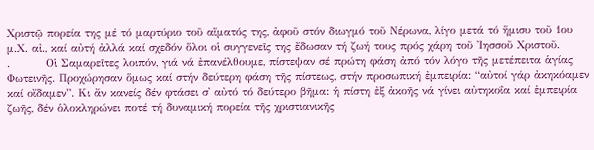Χριστῷ πορεία της μέ τό μαρτύριο τοῦ αἵματός της, ἀφοῦ στόν διωγμό τοῦ Νέρωνα, λίγο μετά τό ἥμισυ τοῦ 1ου μ.Χ. αἰ., καί αὐτή ἀλλά καί σχεδόν ὅλοι οἱ συγγενεῖς της ἔδωσαν τή ζωή τους πρός χάρη τοῦ Ἰησσοῦ Χριστοῦ.
.         Οἱ Σαμαρεῖτες λοιπόν, γιά νά ἐπανέλθουμε, πίστεψαν σέ πρώτη φάση ἀπό τόν λόγο τῆς μετέπειτα ἁγίας Φωτεινῆς. Προχώρησαν ὅμως καί στήν δεύτερη φάση τῆς πίστεως, στήν προσωπική ἐμπειρία: “αὐτοί γάρ ἀκηκόαμεν καί οἴδαμεν”. Κι ἄν κανείς δέν φτάσει σ᾽ αὐτό τό δεύτερο βῆμα: ἡ πίστη ἐξ ἀκοῆς νά γίνει αὐτηκοΐα καί ἐμπειρία ζωῆς, δέν ὁλοκληρώνει ποτέ τή δυναμική πορεία τῆς χριστιανικῆς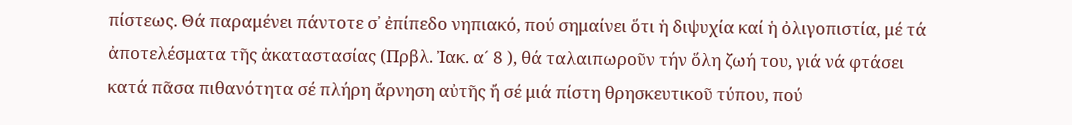πίστεως. Θά παραμένει πάντοτε σ᾽ ἐπίπεδο νηπιακό, πού σημαίνει ὅτι ἡ διψυχία καί ἡ ὀλιγοπιστία, μέ τά ἀποτελέσματα τῆς ἀκαταστασίας (Πρβλ. Ἰακ. α´ 8 ), θά ταλαιπωροῦν τήν ὅλη ζωή του, γιά νά φτάσει κατά πᾶσα πιθανότητα σέ πλήρη ἄρνηση αὐτῆς ἤ σέ μιά πίστη θρησκευτικοῦ τύπου, πού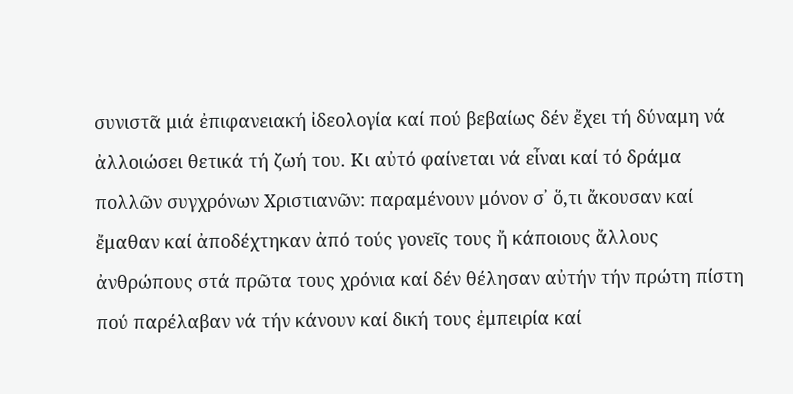συνιστᾶ μιά ἐπιφανειακή ἰδεολογία καί πού βεβαίως δέν ἔχει τή δύναμη νά ἀλλοιώσει θετικά τή ζωή του. Κι αὐτό φαίνεται νά εἶναι καί τό δράμα πολλῶν συγχρόνων Χριστιανῶν: παραμένουν μόνον σ᾽ ὅ,τι ἄκουσαν καί ἔμαθαν καί ἀποδέχτηκαν ἀπό τούς γονεῖς τους ἤ κάποιους ἄλλους ἀνθρώπους στά πρῶτα τους χρόνια καί δέν θέλησαν αὐτήν τήν πρώτη πίστη πού παρέλαβαν νά τήν κάνουν καί δική τους ἐμπειρία καί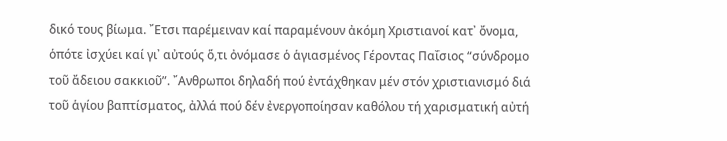δικό τους βίωμα. ῎Ετσι παρέμειναν καί παραμένουν ἀκόμη Χριστιανοί κατ᾽ ὄνομα, ὁπότε ἰσχύει καί γι᾽ αὐτούς ὅ,τι ὀνόμασε ὁ ἁγιασμένος Γέροντας Παΐσιος “σύνδρομο τοῦ ἄδειου σακκιοῦ”. ῎Ανθρωποι δηλαδή πού ἐντάχθηκαν μέν στόν χριστιανισμό διά τοῦ ἁγίου βαπτίσματος, ἀλλά πού δέν ἐνεργοποίησαν καθόλου τή χαρισματική αὐτή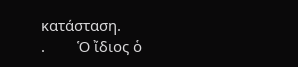κατάσταση.
.        Ὁ ἴδιος ὁ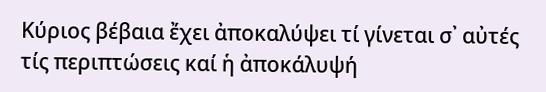Κύριος βέβαια ἔχει ἀποκαλύψει τί γίνεται σ᾽ αὐτές τίς περιπτώσεις καί ἡ ἀποκάλυψή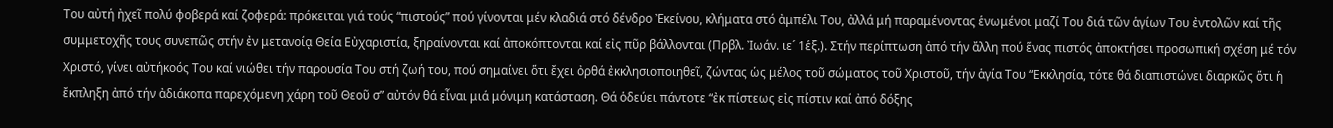Του αὐτή ἠχεῖ πολύ φοβερά καί ζοφερά: πρόκειται γιά τούς “πιστούς” πού γίνονται μέν κλαδιά στό δένδρο Ἐκείνου, κλήματα στό ἀμπέλι Του, ἀλλά μή παραμένοντας ἑνωμένοι μαζί Του διά τῶν ἁγίων Του ἐντολῶν καί τῆς συμμετοχῆς τους συνεπῶς στήν ἐν μετανοίᾳ Θεία Εὐχαριστία, ξηραίνονται καί ἀποκόπτονται καί εἰς πῦρ βάλλονται (Πρβλ. Ἰωάν. ιε´ 1ἑξ.). Στήν περίπτωση ἀπό τήν ἄλλη πού ἕνας πιστός ἀποκτήσει προσωπική σχέση μέ τόν Χριστό, γίνει αὐτήκοός Του καί νιώθει τήν παρουσία Του στή ζωή του, πού σημαίνει ὅτι ἔχει ὀρθά ἐκκλησιοποιηθεῖ, ζώντας ὡς μέλος τοῦ σώματος τοῦ Χριστοῦ, τήν ἁγία Του “Εκκλησία, τότε θά διαπιστώνει διαρκῶς ὅτι ἡ ἔκπληξη ἀπό τήν ἀδιάκοπα παρεχόμενη χάρη τοῦ Θεοῦ σ” αὐτόν θά εἶναι μιά μόνιμη κατάσταση. Θά ὁδεύει πάντοτε “ἐκ πίστεως εἰς πίστιν καί ἀπό δόξης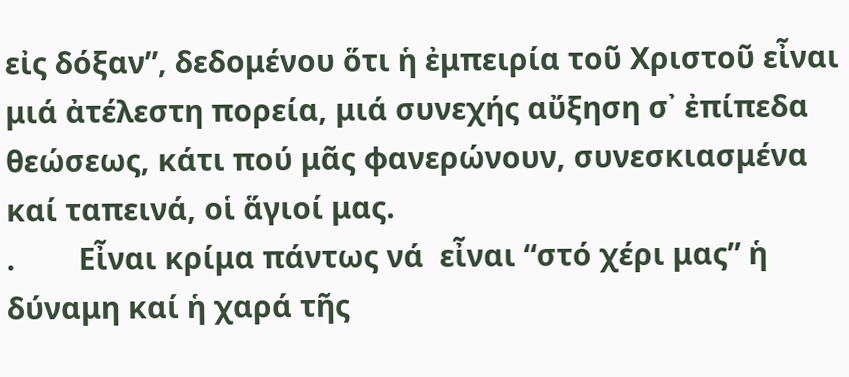εἰς δόξαν”, δεδομένου ὅτι ἡ ἐμπειρία τοῦ Χριστοῦ εἶναι μιά ἀτέλεστη πορεία, μιά συνεχής αὔξηση σ᾽ ἐπίπεδα θεώσεως, κάτι πού μᾶς φανερώνουν, συνεσκιασμένα καί ταπεινά, οἱ ἅγιοί μας.
.        Εἶναι κρίμα πάντως νά  εἶναι “στό χέρι μας” ἡ δύναμη καί ἡ χαρά τῆς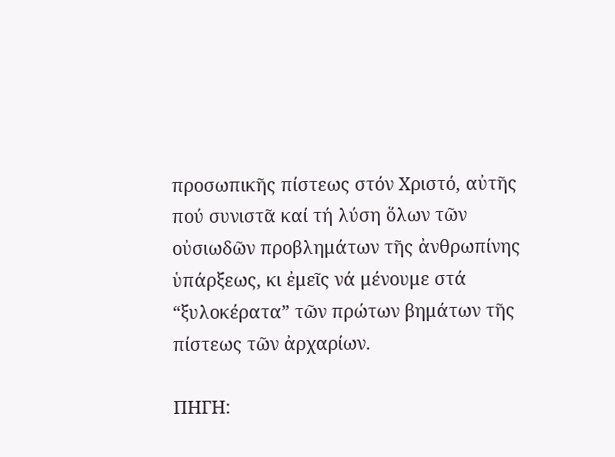προσωπικῆς πίστεως στόν Χριστό, αὐτῆς πού συνιστᾶ καί τή λύση ὅλων τῶν οὐσιωδῶν προβλημάτων τῆς ἀνθρωπίνης ὑπάρξεως, κι ἐμεῖς νά μένουμε στά “ξυλοκέρατα” τῶν πρώτων βημάτων τῆς πίστεως τῶν ἀρχαρίων.

ΠΗΓΗ: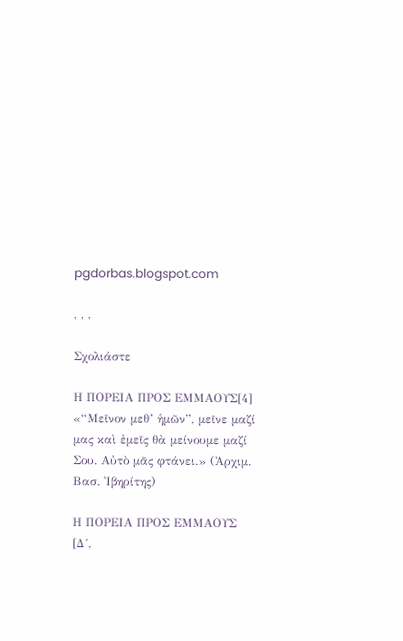pgdorbas.blogspot.com

, , ,

Σχολιάστε

Η ΠΟΡΕΙΑ ΠΡΟΣ ΕΜΜΑΟΥΣ[4] «“Μεῖνον μεθ’ ἡμῶν”, μεῖνε μαζί μας καὶ ἐμεῖς θὰ μείνουμε μαζί Σου. Αὐτὸ μᾶς φτάνει.» (Ἀρχιμ. Βασ. Ἰβηρίτης)

Η ΠΟΡΕΙΑ ΠΡΟΣ ΕΜΜΑΟΥΣ [Δ´,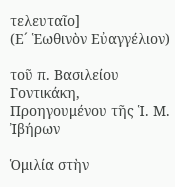τελευταῖο]
(Ε´ Ἑωθινὸν Εὐαγγέλιον)

τοῦ π. Βασιλείου Γοντικάκη,
Προηγουμένου τῆς Ἱ. Μ. Ἰβήρων

Ὁμιλία στὴν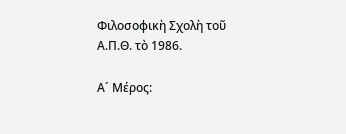Φιλοσοφικὴ Σχολὴ τοῦ Α.Π.Θ. τὸ 1986.

Α´ Μέρος: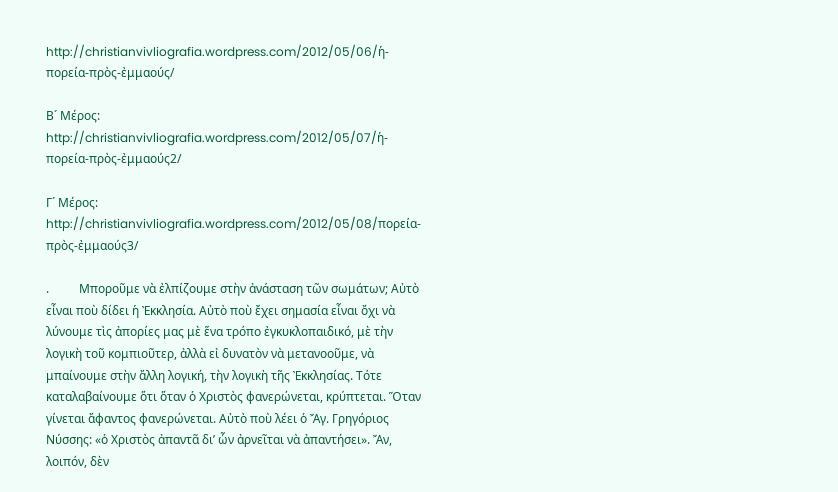http://christianvivliografia.wordpress.com/2012/05/06/ἡ-πορεία-πρὸς-ἐμμαούς/

Β´ Μέρος: http://christianvivliografia.wordpress.com/2012/05/07/ἡ-πορεία-πρὸς-ἐμμαούς2/

Γ´ Μέρος: http://christianvivliografia.wordpress.com/2012/05/08/πορεία-πρὸς-ἐμμαούς3/

.          Μποροῦμε νὰ ἐλπίζουμε στὴν ἀνάσταση τῶν σωμάτων; Αὐτὸ εἶναι ποὺ δίδει ἡ Ἐκκλησία. Αὐτὸ ποὺ ἔχει σημασία εἶναι ὄχι νὰ λύνουμε τὶς ἀπορίες μας μὲ ἕνα τρόπο ἐγκυκλοπαιδικό, μὲ τὴν λογικὴ τοῦ κομπιοῦτερ, ἀλλὰ εἰ δυνατὸν νὰ μετανοοῦμε, νὰ μπαίνουμε στὴν ἄλλη λογική, τὴν λογικὴ τῆς Ἐκκλησίας. Τότε καταλαβαίνουμε ὅτι ὅταν ὁ Χριστὸς φανερώνεται, κρύπτεται. Ὅταν γίνεται ἄφαντος φανερώνεται. Αὐτὸ ποὺ λέει ὁ Ἄγ. Γρηγόριος Νύσσης: «ὁ Χριστὸς ἀπαντᾶ δι’ ὧν ἀρνεῖται νὰ ἀπαντήσει». Ἄν, λοιπόν, δὲν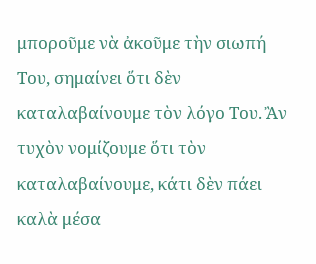μποροῦμε νὰ ἀκοῦμε τὴν σιωπή Του, σημαίνει ὅτι δὲν καταλαβαίνουμε τὸν λόγο Του. Ἂν τυχὸν νομίζουμε ὅτι τὸν καταλαβαίνουμε, κάτι δὲν πάει καλὰ μέσα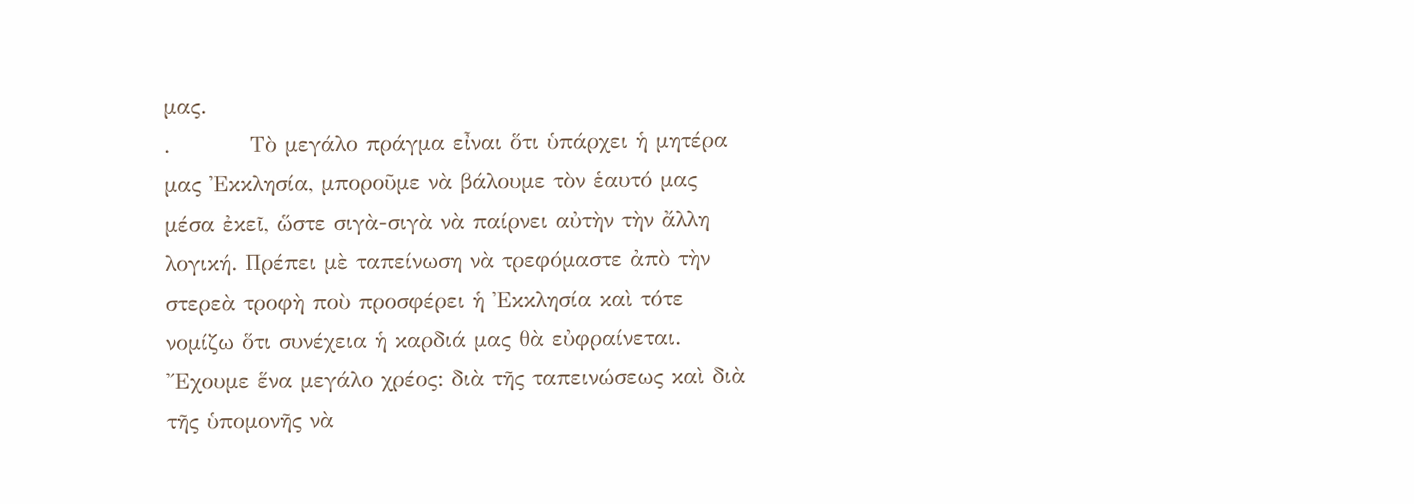μας.
.          Τὸ μεγάλο πράγμα εἶναι ὅτι ὑπάρχει ἡ μητέρα μας Ἐκκλησία, μποροῦμε νὰ βάλουμε τὸν ἑαυτό μας μέσα ἐκεῖ, ὥστε σιγὰ-σιγὰ νὰ παίρνει αὐτὴν τὴν ἄλλη λογική. Πρέπει μὲ ταπείνωση νὰ τρεφόμαστε ἀπὸ τὴν στερεὰ τροφὴ ποὺ προσφέρει ἡ Ἐκκλησία καὶ τότε νομίζω ὅτι συνέχεια ἡ καρδιά μας θὰ εὐφραίνεται. Ἔχουμε ἕνα μεγάλο χρέος: διὰ τῆς ταπεινώσεως καὶ διὰ τῆς ὑπομονῆς νὰ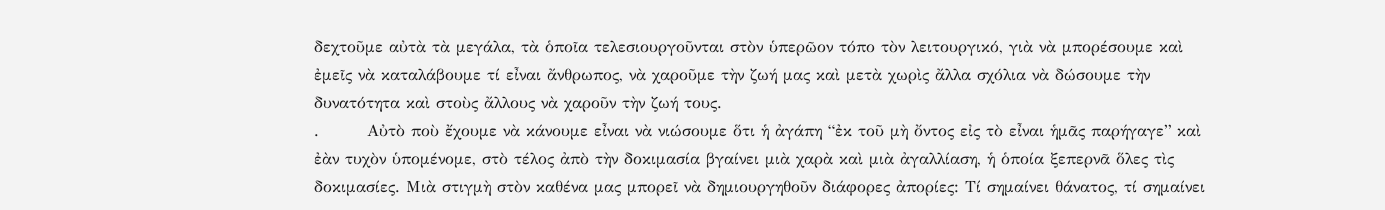δεχτοῦμε αὐτὰ τὰ μεγάλα, τὰ ὁποῖα τελεσιουργοῦνται στὸν ὑπερῶον τόπο τὸν λειτουργικό, γιὰ νὰ μπορέσουμε καὶ ἐμεῖς νὰ καταλάβουμε τί εἶναι ἄνθρωπος, νὰ χαροῦμε τὴν ζωή μας καὶ μετὰ χωρὶς ἄλλα σχόλια νὰ δώσουμε τὴν δυνατότητα καὶ στοὺς ἄλλους νὰ χαροῦν τὴν ζωή τους.
.        Αὐτὸ ποὺ ἔχουμε νὰ κάνουμε εἶναι νὰ νιώσουμε ὅτι ἡ ἀγάπη “ἐκ τοῦ μὴ ὄντος εἰς τὸ εἶναι ἡμᾶς παρήγαγε” καὶ ἐὰν τυχὸν ὑπομένομε, στὸ τέλος ἀπὸ τὴν δοκιμασία βγαίνει μιὰ χαρὰ καὶ μιὰ ἀγαλλίαση, ἡ ὁποία ξεπερνᾶ ὅλες τὶς δοκιμασίες. Μιὰ στιγμὴ στὸν καθένα μας μπορεῖ νὰ δημιουργηθοῦν διάφορες ἀπορίες: Τί σημαίνει θάνατος, τί σημαίνει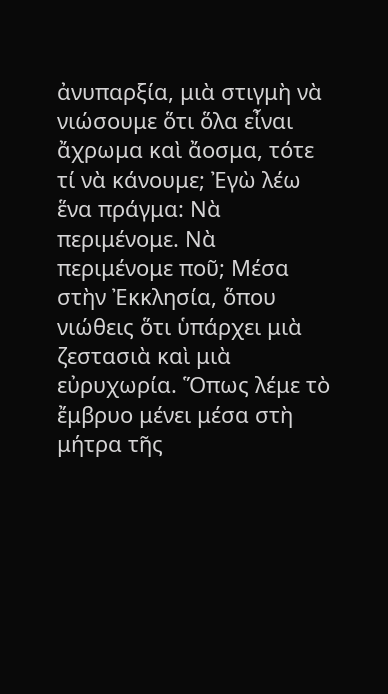ἀνυπαρξία, μιὰ στιγμὴ νὰ νιώσουμε ὅτι ὅλα εἶναι ἄχρωμα καὶ ἄοσμα, τότε τί νὰ κάνουμε; Ἐγὼ λέω ἕνα πράγμα: Νὰ περιμένομε. Νὰ περιμένομε ποῦ; Μέσα στὴν Ἐκκλησία, ὅπου νιώθεις ὅτι ὑπάρχει μιὰ ζεστασιὰ καὶ μιὰ εὐρυχωρία. Ὅπως λέμε τὸ ἔμβρυο μένει μέσα στὴ μήτρα τῆς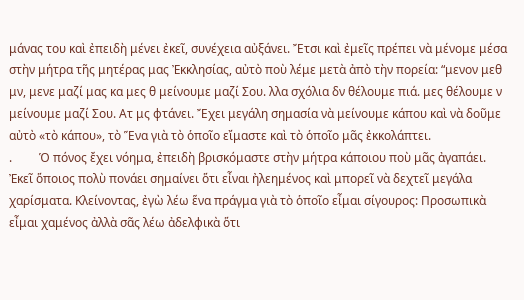μάνας του καὶ ἐπειδὴ μένει ἐκεῖ, συνέχεια αὐξάνει. Ἔτσι καὶ ἐμεῖς πρέπει νὰ μένομε μέσα στὴν μήτρα τῆς μητέρας μας Ἐκκλησίας, αὐτὸ ποὺ λέμε μετὰ ἀπὸ τὴν πορεία: “μενον μεθ μν, μενε μαζί μας κα μες θ μείνουμε μαζί Σου. λλα σχόλια δν θέλουμε πιά. μες θέλουμε ν μείνουμε μαζί Σου. Ατ μς φτάνει. Ἔχει μεγάλη σημασία νὰ μείνουμε κάπου καὶ νὰ δοῦμε αὐτὸ «τὸ κάπου», τὸ Ἕνα γιὰ τὸ ὁποῖο εἴμαστε καὶ τὸ ὁποῖο μᾶς ἐκκολάπτει.
.         Ὁ πόνος ἔχει νόημα, ἐπειδὴ βρισκόμαστε στὴν μήτρα κάποιου ποὺ μᾶς ἀγαπάει. Ἐκεῖ ὅποιος πολὺ πονάει σημαίνει ὅτι εἶναι ἠλεημένος καὶ μπορεῖ νὰ δεχτεῖ μεγάλα χαρίσματα. Κλείνοντας, ἐγὼ λέω ἕνα πράγμα γιὰ τὸ ὁποῖο εἶμαι σίγουρος: Προσωπικὰ εἶμαι χαμένος ἀλλὰ σᾶς λέω ἀδελφικὰ ὅτι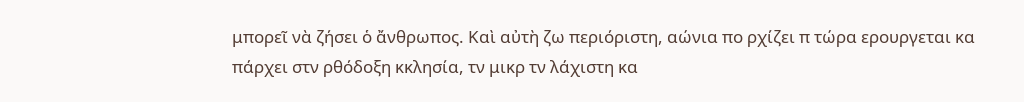μπορεῖ νὰ ζήσει ὁ ἄνθρωπος. Καὶ αὐτὴ ζω περιόριστη, αώνια πο ρχίζει π τώρα ερουργεται κα πάρχει στν ρθόδοξη κκλησία, τν μικρ τν λάχιστη κα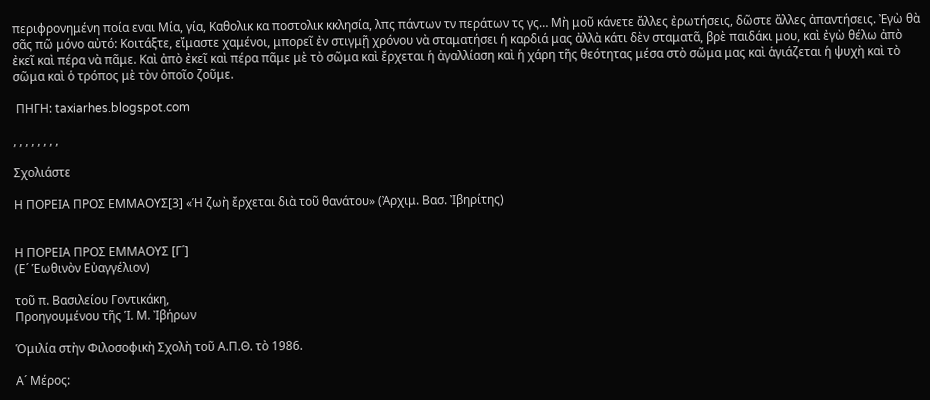περιφρονημένη ποία εναι Μία, γία, Καθολικ κα ποστολικ κκλησία, λπς πάντων τν περάτων τς γς… Μὴ μοῦ κάνετε ἄλλες ἐρωτήσεις, δῶστε ἄλλες ἀπαντήσεις. Ἐγὼ θὰ σᾶς πῶ μόνο αὐτό: Κοιτάξτε, εἴμαστε χαμένοι, μπορεῖ ἐν στιγμῇ χρόνου νὰ σταματήσει ἡ καρδιά μας ἀλλὰ κάτι δὲν σταματᾶ, βρὲ παιδάκι μου, καὶ ἐγὼ θέλω ἀπὸ ἐκεῖ καὶ πέρα νὰ πᾶμε. Καὶ ἀπὸ ἐκεῖ καὶ πέρα πᾶμε μὲ τὸ σῶμα καὶ ἔρχεται ἡ ἀγαλλίαση καὶ ἡ χάρη τῆς θεότητας μέσα στὸ σῶμα μας καὶ ἁγιάζεται ἡ ψυχὴ καὶ τὸ σῶμα καὶ ὁ τρόπος μὲ τὸν ὁποῖο ζοῦμε.

 ΠΗΓΗ: taxiarhes.blogspot.com

, , , , , , , ,

Σχολιάστε

Η ΠΟΡΕΙΑ ΠΡΟΣ ΕΜΜΑΟΥΣ[3] «Ἡ ζωὴ ἔρχεται διὰ τοῦ θανάτου» (Ἀρχιμ. Βασ. Ἰβηρίτης)


Η ΠΟΡΕΙΑ ΠΡΟΣ ΕΜΜΑΟΥΣ [Γ´]
(Ε´ Ἑωθινὸν Εὐαγγέλιον)

τοῦ π. Βασιλείου Γοντικάκη,
Προηγουμένου τῆς Ἱ. Μ. Ἰβήρων

Ὁμιλία στὴν Φιλοσοφικὴ Σχολὴ τοῦ Α.Π.Θ. τὸ 1986.

Α´ Μέρος: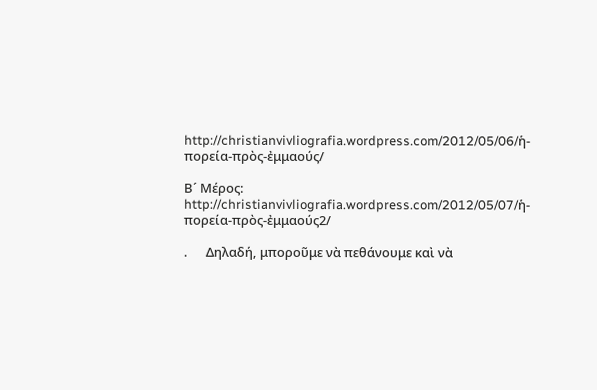http://christianvivliografia.wordpress.com/2012/05/06/ἡ-πορεία-πρὸς-ἐμμαούς/

Β´ Μέρος: http://christianvivliografia.wordpress.com/2012/05/07/ἡ-πορεία-πρὸς-ἐμμαούς2/

.      Δηλαδή, μποροῦμε νὰ πεθάνουμε καὶ νὰ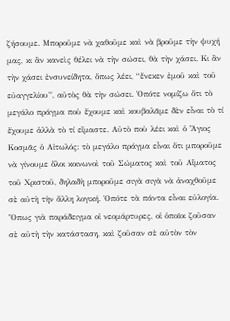ζήσουμε. Μποροῦμε νὰ χαθοῦμε καὶ νὰ βροῦμε τὴν ψυχή μας, κι ἂν κανεὶς θέλει νὰ τὴν σώσει, θὰ τὴν χάσει. Κι ἂν τὴν χάσει ἐνσυνείδητα, ὅπως λέει, “ἕνεκεν ἐμοῦ καὶ τοῦ εὐαγγελίου”, αὐτὸς θὰ τὴν σώσει. Ὁπότε νομίζω ὅτι τὸ μεγάλο πράγμα ποὺ ἔχουμε καὶ κουβαλᾶμε δὲν εἶναι τὸ τί ἔχουμε ἀλλὰ τὸ τί εἴμαστε. Αὐτὸ ποὺ λέει καὶ ὁ Ἅγιος Κοσμᾶς ὁ Αἰτωλός: τὸ μεγάλο πράγμα εἶναι ὅτι μποροῦμε νὰ γίνουμε ὅλοι κοινωνοὶ τοῦ Σώματος καὶ τοῦ Αἵματος τοῦ Χριστοῦ, δηλαδὴ μποροῦμε σιγὰ σιγὰ νὰ ἀναχθοῦμε σὲ αὐτὴ τὴν ἄλλη λογική. Ὁπότε τὰ πάντα εἶναι εὐλογία. Ὅπως γιὰ παράδειγμα οἱ νεομάρτυρες, οἱ ὁποῖοι ζοῦσαν σὲ αὐτὴ τὴν κατάσταση, καὶ ζοῦσαν σὲ αὐτὸν τὸν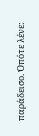παράδεισο. Ὁπότε λένε: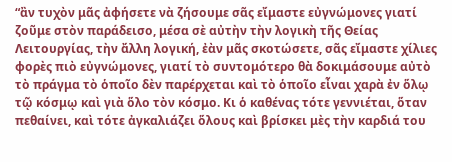“ἂν τυχὸν μᾶς ἀφήσετε νὰ ζήσουμε σᾶς εἴμαστε εὐγνώμονες γιατί ζοῦμε στὸν παράδεισο, μέσα σὲ αὐτὴν τὴν λογικὴ τῆς Θείας Λειτουργίας, τὴν ἄλλη λογική, ἐὰν μᾶς σκοτώσετε, σᾶς εἴμαστε χίλιες φορὲς πιὸ εὐγνώμονες, γιατί τὸ συντομότερο θὰ δοκιμάσουμε αὐτὸ τὸ πράγμα τὸ ὁποῖο δὲν παρέρχεται καὶ τὸ ὁποῖο εἶναι χαρὰ ἐν ὅλῳ τῷ κόσμῳ καὶ γιὰ ὅλο τὸν κόσμο. Κι ὁ καθένας τότε γεννιέται, ὅταν πεθαίνει, καὶ τότε ἀγκαλιάζει ὅλους καὶ βρίσκει μὲς τὴν καρδιά του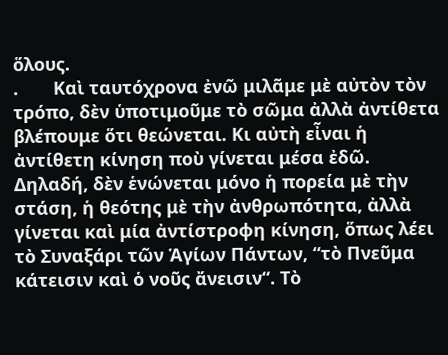ὅλους.
.       Καὶ ταυτόχρονα ἐνῶ μιλᾶμε μὲ αὐτὸν τὸν τρόπο, δὲν ὑποτιμοῦμε τὸ σῶμα ἀλλὰ ἀντίθετα βλέπουμε ὅτι θεώνεται. Κι αὐτὴ εἶναι ἡ ἀντίθετη κίνηση ποὺ γίνεται μέσα ἐδῶ. Δηλαδή, δὲν ἑνώνεται μόνο ἡ πορεία μὲ τὴν στάση, ἡ θεότης μὲ τὴν ἀνθρωπότητα, ἀλλὰ γίνεται καὶ μία ἀντίστροφη κίνηση, ὅπως λέει τὸ Συναξάρι τῶν Ἁγίων Πάντων, “τὸ Πνεῦμα κάτεισιν καὶ ὁ νοῦς ἄνεισιν“. Τὸ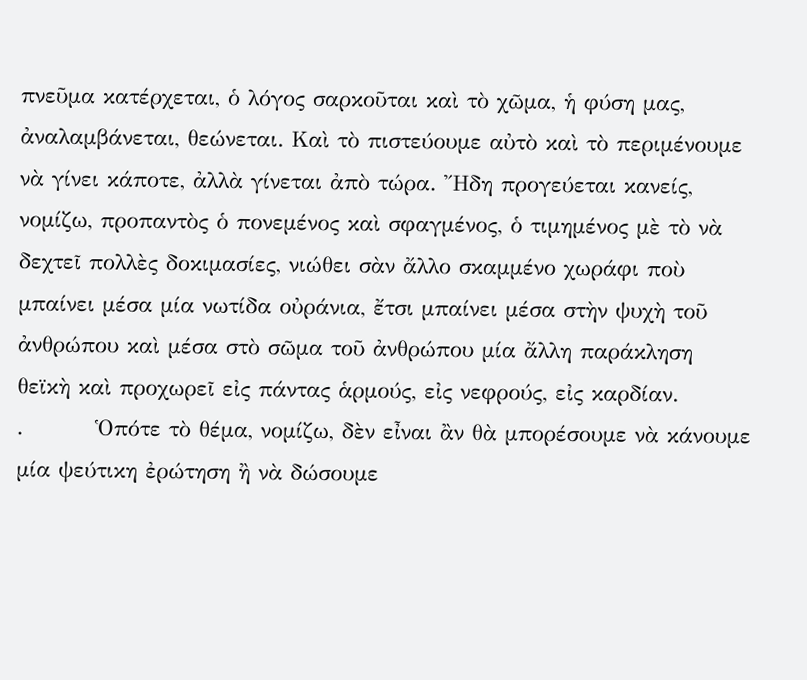πνεῦμα κατέρχεται, ὁ λόγος σαρκοῦται καὶ τὸ χῶμα, ἡ φύση μας, ἀναλαμβάνεται, θεώνεται. Καὶ τὸ πιστεύουμε αὐτὸ καὶ τὸ περιμένουμε νὰ γίνει κάποτε, ἀλλὰ γίνεται ἀπὸ τώρα. Ἤδη προγεύεται κανείς, νομίζω, προπαντὸς ὁ πονεμένος καὶ σφαγμένος, ὁ τιμημένος μὲ τὸ νὰ δεχτεῖ πολλὲς δοκιμασίες, νιώθει σὰν ἄλλο σκαμμένο χωράφι ποὺ μπαίνει μέσα μία νωτίδα οὐράνια, ἔτσι μπαίνει μέσα στὴν ψυχὴ τοῦ ἀνθρώπου καὶ μέσα στὸ σῶμα τοῦ ἀνθρώπου μία ἄλλη παράκληση θεϊκὴ καὶ προχωρεῖ εἰς πάντας ἁρμούς, εἰς νεφρούς, εἰς καρδίαν.
.         Ὁπότε τὸ θέμα, νομίζω, δὲν εἶναι ἂν θὰ μπορέσουμε νὰ κάνουμε μία ψεύτικη ἐρώτηση ἢ νὰ δώσουμε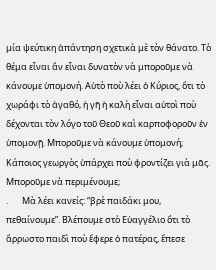μία ψεύτικη ἀπάντηση σχετικὰ μὲ τὸν θάνατο. Τὸ θέμα εἶναι ἂν εἶναι δυνατὸν νὰ μποροῦμε νὰ κάνουμε ὑπομονή. Αὐτὸ ποὺ λέει ὁ Κύριος, ὅτι τὸ χωράφι τὸ ἀγαθό, ἡ γῆ ἡ καλὴ εἶναι αὐτοὶ ποὺ δέχονται τὸν λόγο τοῦ Θεοῦ καὶ καρποφοροῦν ἐν ὑπομονῇ. Μποροῦμε νὰ κάνουμε ὑπομονή; Κάποιος γεωργὸς ὑπάρχει ποὺ φροντίζει γιὰ μᾶς. Μποροῦμε νὰ περιμένουμε;
.       Μὰ λέει κανείς: “βρὲ παιδάκι μου, πεθαίνουμε”. Βλέπουμε στὸ Εὐαγγέλιο ὅτι τὸ ἄρρωστο παιδὶ ποὺ ἔφερε ὁ πατέρας, ἔπεσε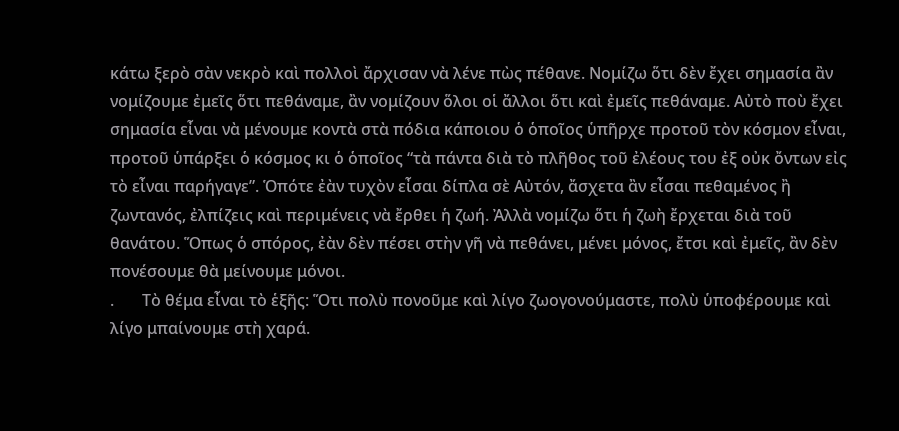κάτω ξερὸ σὰν νεκρὸ καὶ πολλοὶ ἄρχισαν νὰ λένε πὼς πέθανε. Νομίζω ὅτι δὲν ἔχει σημασία ἂν νομίζουμε ἐμεῖς ὅτι πεθάναμε, ἂν νομίζουν ὅλοι οἱ ἄλλοι ὅτι καὶ ἐμεῖς πεθάναμε. Αὐτὸ ποὺ ἔχει σημασία εἶναι νὰ μένουμε κοντὰ στὰ πόδια κάποιου ὁ ὁποῖος ὑπῆρχε προτοῦ τὸν κόσμον εἶναι, προτοῦ ὑπάρξει ὁ κόσμος κι ὁ ὁποῖος “τὰ πάντα διὰ τὸ πλῆθος τοῦ ἐλέους του ἐξ οὐκ ὄντων εἰς τὸ εἶναι παρήγαγε”. Ὁπότε ἐὰν τυχὸν εἶσαι δίπλα σὲ Αὐτόν, ἄσχετα ἂν εἶσαι πεθαμένος ἢ ζωντανός, ἐλπίζεις καὶ περιμένεις νὰ ἔρθει ἡ ζωή. Ἀλλὰ νομίζω ὅτι ἡ ζωὴ ἔρχεται διὰ τοῦ θανάτου. Ὅπως ὁ σπόρος, ἐὰν δὲν πέσει στὴν γῆ νὰ πεθάνει, μένει μόνος, ἔτσι καὶ ἐμεῖς, ἂν δὲν πονέσουμε θὰ μείνουμε μόνοι.
.       Τὸ θέμα εἶναι τὸ ἑξῆς: Ὅτι πολὺ πονοῦμε καὶ λίγο ζωογονούμαστε, πολὺ ὑποφέρουμε καὶ λίγο μπαίνουμε στὴ χαρά.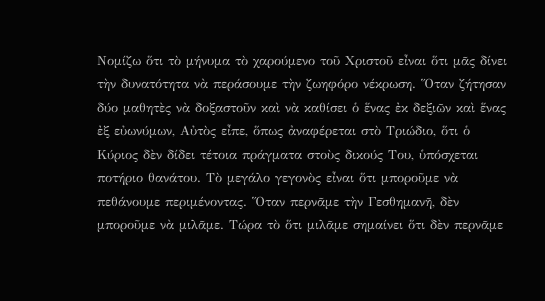Νομίζω ὅτι τὸ μήνυμα τὸ χαρούμενο τοῦ Χριστοῦ εἶναι ὅτι μᾶς δίνει τὴν δυνατότητα νὰ περάσουμε τὴν ζωηφόρο νέκρωση. Ὅταν ζήτησαν δύο μαθητὲς νὰ δοξαστοῦν καὶ νὰ καθίσει ὁ ἕνας ἐκ δεξιῶν καὶ ἕνας ἐξ εὐωνύμων, Αὐτὸς εἶπε, ὅπως ἀναφέρεται στὸ Τριώδιο, ὅτι ὁ Κύριος δὲν δίδει τέτοια πράγματα στοὺς δικούς Του, ὑπόσχεται ποτήριο θανάτου. Τὸ μεγάλο γεγονὸς εἶναι ὅτι μποροῦμε νὰ πεθάνουμε περιμένοντας. Ὅταν περνᾶμε τὴν Γεσθημανῆ, δὲν μποροῦμε νὰ μιλᾶμε. Τώρα τὸ ὅτι μιλᾶμε σημαίνει ὅτι δὲν περνᾶμε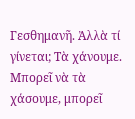Γεσθημανῆ. Ἀλλὰ τί γίνεται; Τὰ χάνουμε. Μπορεῖ νὰ τὰ χάσουμε, μπορεῖ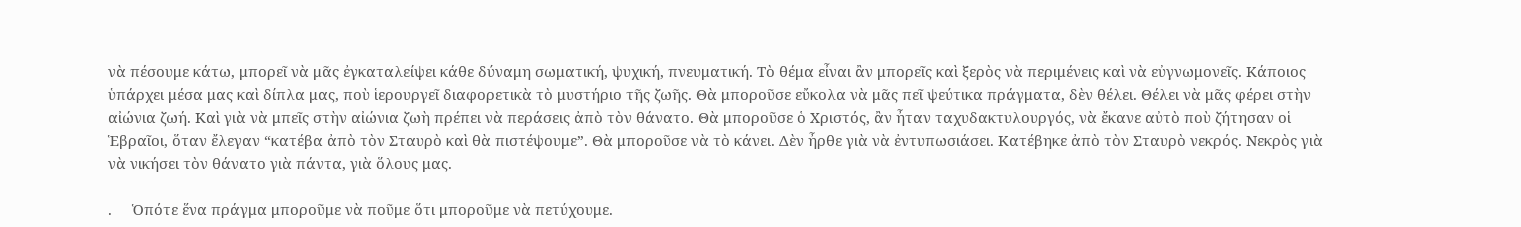νὰ πέσουμε κάτω, μπορεῖ νὰ μᾶς ἐγκαταλείψει κάθε δύναμη σωματική, ψυχική, πνευματική. Τὸ θέμα εἶναι ἂν μπορεῖς καὶ ξερὸς νὰ περιμένεις καὶ νὰ εὐγνωμονεῖς. Κάποιος ὑπάρχει μέσα μας καὶ δίπλα μας, ποὺ ἱερουργεῖ διαφορετικὰ τὸ μυστήριο τῆς ζωῆς. Θὰ μποροῦσε εὔκολα νὰ μᾶς πεῖ ψεύτικα πράγματα, δὲν θέλει. Θέλει νὰ μᾶς φέρει στὴν αἰώνια ζωή. Καὶ γιὰ νὰ μπεῖς στὴν αἰώνια ζωὴ πρέπει νὰ περάσεις ἀπὸ τὸν θάνατο. Θὰ μποροῦσε ὁ Χριστός, ἂν ἦταν ταχυδακτυλουργός, νὰ ἔκανε αὐτὸ ποὺ ζήτησαν οἱ Ἑβραῖοι, ὅταν ἔλεγαν “κατέβα ἀπὸ τὸν Σταυρὸ καὶ θὰ πιστέψουμε”. Θὰ μποροῦσε νὰ τὸ κάνει. Δὲν ἦρθε γιὰ νὰ ἐντυπωσιάσει. Κατέβηκε ἀπὸ τὸν Σταυρὸ νεκρός. Νεκρὸς γιὰ νὰ νικήσει τὸν θάνατο γιὰ πάντα, γιὰ ὅλους μας.

.     Ὁπότε ἕνα πράγμα μποροῦμε νὰ ποῦμε ὅτι μποροῦμε νὰ πετύχουμε.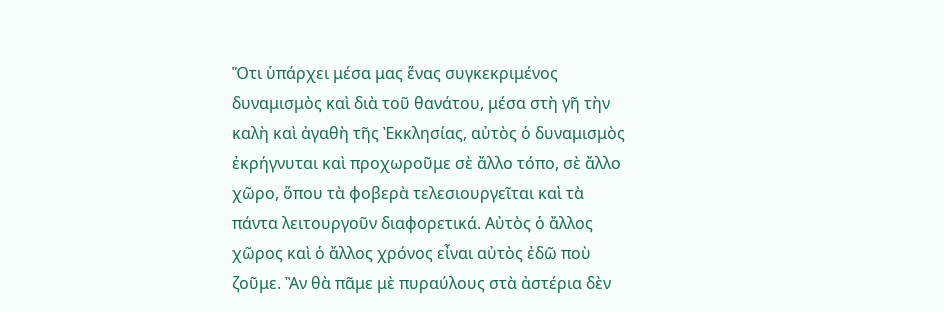Ὅτι ὑπάρχει μέσα μας ἕνας συγκεκριμένος δυναμισμὸς καὶ διὰ τοῦ θανάτου, μέσα στὴ γῆ τὴν καλὴ καὶ ἀγαθὴ τῆς Ἐκκλησίας, αὐτὸς ὁ δυναμισμὸς ἐκρήγνυται καὶ προχωροῦμε σὲ ἄλλο τόπο, σὲ ἄλλο χῶρο, ὅπου τὰ φοβερὰ τελεσιουργεῖται καὶ τὰ πάντα λειτουργοῦν διαφορετικά. Αὐτὸς ὁ ἄλλος χῶρος καὶ ὁ ἄλλος χρόνος εἶναι αὐτὸς ἐδῶ ποὺ ζοῦμε. Ἂν θὰ πᾶμε μὲ πυραύλους στὰ ἀστέρια δὲν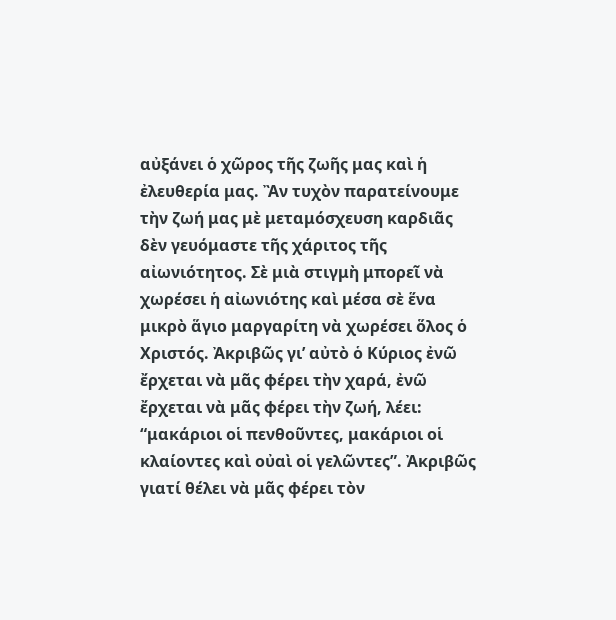αὐξάνει ὁ χῶρος τῆς ζωῆς μας καὶ ἡ ἐλευθερία μας. Ἂν τυχὸν παρατείνουμε τὴν ζωή μας μὲ μεταμόσχευση καρδιᾶς δὲν γευόμαστε τῆς χάριτος τῆς αἰωνιότητος. Σὲ μιὰ στιγμὴ μπορεῖ νὰ χωρέσει ἡ αἰωνιότης καὶ μέσα σὲ ἕνα μικρὸ ἅγιο μαργαρίτη νὰ χωρέσει ὅλος ὁ Χριστός. Ἀκριβῶς γι’ αὐτὸ ὁ Κύριος ἐνῶ ἔρχεται νὰ μᾶς φέρει τὴν χαρά, ἐνῶ ἔρχεται νὰ μᾶς φέρει τὴν ζωή, λέει: “μακάριοι οἱ πενθοῦντες, μακάριοι οἱ κλαίοντες καὶ οὐαὶ οἱ γελῶντες”. Ἀκριβῶς γιατί θέλει νὰ μᾶς φέρει τὸν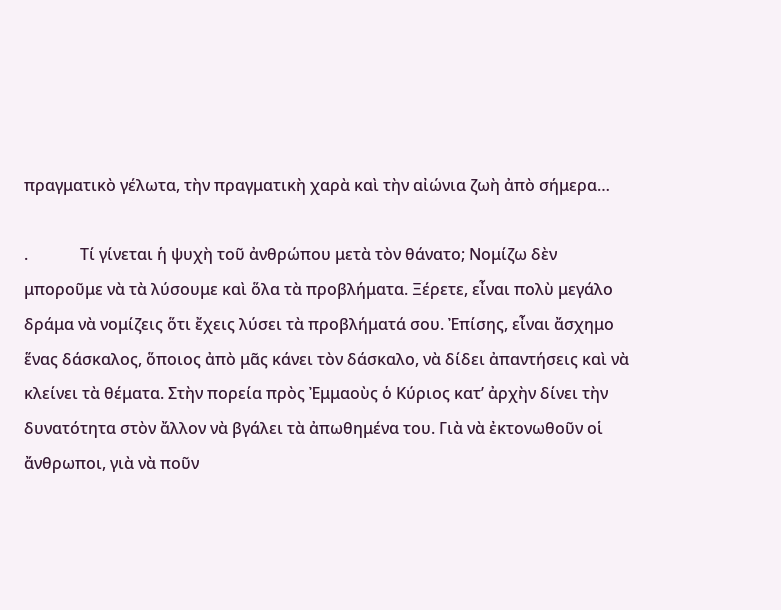πραγματικὸ γέλωτα, τὴν πραγματικὴ χαρὰ καὶ τὴν αἰώνια ζωὴ ἀπὸ σήμερα…

.             Τί γίνεται ἡ ψυχὴ τοῦ ἀνθρώπου μετὰ τὸν θάνατο; Νομίζω δὲν μποροῦμε νὰ τὰ λύσουμε καὶ ὅλα τὰ προβλήματα. Ξέρετε, εἶναι πολὺ μεγάλο δράμα νὰ νομίζεις ὅτι ἔχεις λύσει τὰ προβλήματά σου. Ἐπίσης, εἶναι ἄσχημο ἕνας δάσκαλος, ὅποιος ἀπὸ μᾶς κάνει τὸν δάσκαλο, νὰ δίδει ἀπαντήσεις καὶ νὰ κλείνει τὰ θέματα. Στὴν πορεία πρὸς Ἐμμαοὺς ὁ Κύριος κατ’ ἀρχὴν δίνει τὴν δυνατότητα στὸν ἄλλον νὰ βγάλει τὰ ἀπωθημένα του. Γιὰ νὰ ἐκτονωθοῦν οἱ ἄνθρωποι, γιὰ νὰ ποῦν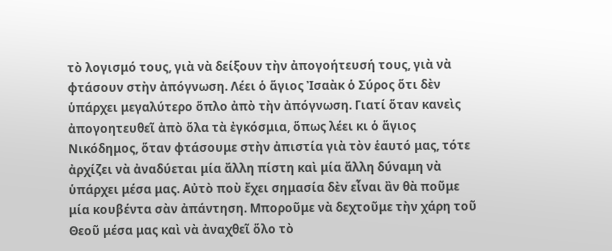τὸ λογισμό τους, γιὰ νὰ δείξουν τὴν ἀπογοήτευσή τους, γιὰ νὰ φτάσουν στὴν ἀπόγνωση. Λέει ὁ ἅγιος Ἰσαὰκ ὁ Σύρος ὅτι δὲν ὑπάρχει μεγαλύτερο ὅπλο ἀπὸ τὴν ἀπόγνωση. Γιατί ὅταν κανεὶς ἀπογοητευθεῖ ἀπὸ ὅλα τὰ ἐγκόσμια, ὅπως λέει κι ὁ ἅγιος Νικόδημος, ὅταν φτάσουμε στὴν ἀπιστία γιὰ τὸν ἑαυτό μας, τότε ἀρχίζει νὰ ἀναδύεται μία ἄλλη πίστη καὶ μία ἄλλη δύναμη νὰ ὑπάρχει μέσα μας. Αὐτὸ ποὺ ἔχει σημασία δὲν εἶναι ἂν θὰ ποῦμε μία κουβέντα σὰν ἀπάντηση. Μποροῦμε νὰ δεχτοῦμε τὴν χάρη τοῦ Θεοῦ μέσα μας καὶ νὰ ἀναχθεῖ ὅλο τὸ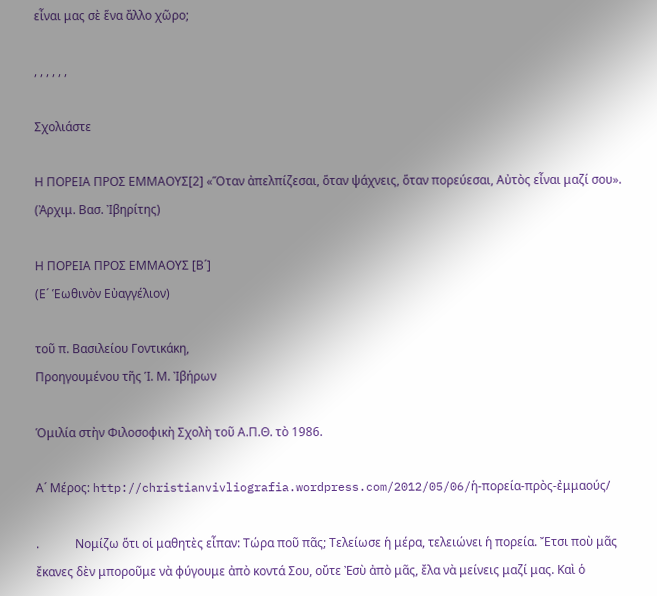εἶναι μας σὲ ἕνα ἄλλο χῶρο;

, , , , , ,

Σχολιάστε

Η ΠΟΡΕΙΑ ΠΡΟΣ ΕΜΜΑΟΥΣ[2] «Ὅταν ἀπελπίζεσαι, ὅταν ψάχνεις, ὅταν πορεύεσαι, Αὐτὸς εἶναι μαζί σου». (Ἀρχιμ. Βασ. Ἰβηρίτης)

Η ΠΟΡΕΙΑ ΠΡΟΣ ΕΜΜΑΟΥΣ [Β´]
(Ε´ Ἑωθινὸν Εὐαγγέλιον)

τοῦ π. Βασιλείου Γοντικάκη,
Προηγουμένου τῆς Ἱ. Μ. Ἰβήρων

Ὁμιλία στὴν Φιλοσοφικὴ Σχολὴ τοῦ Α.Π.Θ. τὸ 1986.

Α´ Μέρος: http://christianvivliografia.wordpress.com/2012/05/06/ἡ-πορεία-πρὸς-ἐμμαούς/

.            Νομίζω ὅτι οἱ μαθητὲς εἶπαν: Τώρα ποῦ πᾶς; Τελείωσε ἡ μέρα, τελειώνει ἡ πορεία. Ἔτσι ποὺ μᾶς ἔκανες δὲν μποροῦμε νὰ φύγουμε ἀπὸ κοντά Σου, οὔτε Ἐσὺ ἀπὸ μᾶς, ἔλα νὰ μείνεις μαζί μας. Καὶ ὁ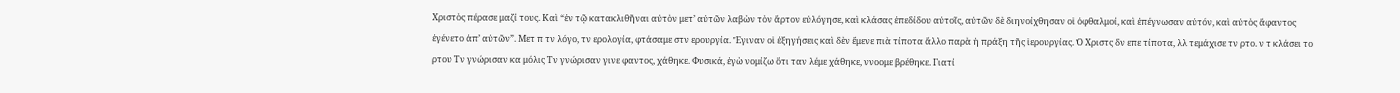Χριστὸς πέρασε μαζί τους. Καὶ “ἐν τῷ κατακλιθῆναι αὐτὸν μετ’ αὐτῶν λαβὼν τὸν ἄρτον εὐλόγησε, καὶ κλάσας ἐπεδίδου αὐτοῖς, αὐτῶν δὲ διηνοίχθησαν οἱ ὀφθαλμοί, καὶ ἐπέγνωσαν αὐτόν, καὶ αὐτὸς ἄφαντος ἐγένετο ἀπ’ αὐτῶν”. Μετ π τν λόγο, τν ερολογία, φτάσαμε στν ερουργία. Ἔγιναν οἱ ἐξηγήσεις καὶ δὲν ἔμενε πιὰ τίποτα ἄλλο παρὰ ἡ πράξη τῆς ἱερουργίας. Ὁ Χριστς δν επε τίποτα, λλ τεμάχισε τν ρτο. ν τ κλάσει το ρτου Τν γνώρισαν κα μόλις Τν γνώρισαν γινε φαντος, χάθηκε. Φυσικά, ἐγὼ νομίζω ὅτι ταν λέμε χάθηκε, ννοομε βρέθηκε. Γιατί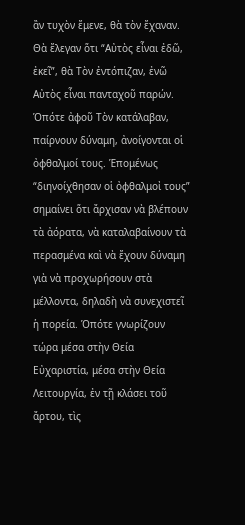ἂν τυχὸν ἔμενε, θὰ τὸν ἔχαναν. Θὰ ἔλεγαν ὅτι “Αὐτὸς εἶναι ἐδῶ, ἐκεῖ”, θὰ Τὸν ἐντόπιζαν, ἐνῶ Αὐτὸς εἶναι πανταχοῦ παρών. Ὁπότε ἀφοῦ Τὸν κατάλαβαν, παίρνουν δύναμη, ἀνοίγονται οἱ ὀφθαλμοί τους. Ἑπομένως “διηνοίχθησαν οἱ ὀφθαλμοἰ τους” σημαίνει ὅτι ἄρχισαν νὰ βλέπουν τὰ ἀόρατα, νὰ καταλαβαίνουν τὰ περασμένα καὶ νὰ ἔχουν δύναμη γιὰ νὰ προχωρήσουν στὰ μέλλοντα, δηλαδὴ νὰ συνεχιστεῖ ἡ πορεία. Ὁπότε γνωρίζουν τώρα μέσα στὴν Θεία Εὐχαριστία, μέσα στὴν Θεία Λειτουργία, ἐν τῇ κλάσει τοῦ ἄρτου, τὶς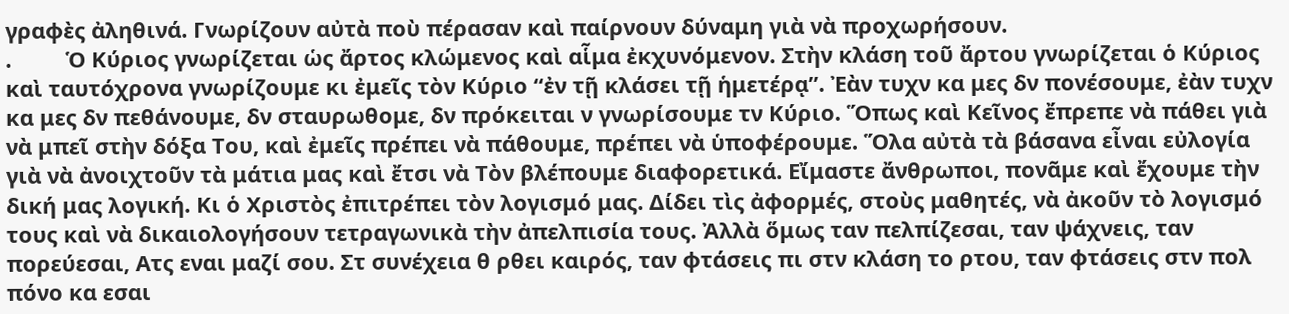γραφὲς ἀληθινά. Γνωρίζουν αὐτὰ ποὺ πέρασαν καὶ παίρνουν δύναμη γιὰ νὰ προχωρήσουν.
.         Ὁ Κύριος γνωρίζεται ὡς ἄρτος κλώμενος καὶ αἷμα ἐκχυνόμενον. Στὴν κλάση τοῦ ἄρτου γνωρίζεται ὁ Κύριος καὶ ταυτόχρονα γνωρίζουμε κι ἐμεῖς τὸν Κύριο “ἐν τῇ κλάσει τῇ ἡμετέρᾳ”. Ἐὰν τυχν κα μες δν πονέσουμε, ἐὰν τυχν κα μες δν πεθάνουμε, δν σταυρωθομε, δν πρόκειται ν γνωρίσουμε τν Κύριο. Ὅπως καὶ Κεῖνος ἔπρεπε νὰ πάθει γιὰ νὰ μπεῖ στὴν δόξα Του, καὶ ἐμεῖς πρέπει νὰ πάθουμε, πρέπει νὰ ὑποφέρουμε. Ὅλα αὐτὰ τὰ βάσανα εἶναι εὐλογία γιὰ νὰ ἀνοιχτοῦν τὰ μάτια μας καὶ ἔτσι νὰ Τὸν βλέπουμε διαφορετικά. Εἴμαστε ἄνθρωποι, πονᾶμε καὶ ἔχουμε τὴν δική μας λογική. Κι ὁ Χριστὸς ἐπιτρέπει τὸν λογισμό μας. Δίδει τὶς ἀφορμές, στοὺς μαθητές, νὰ ἀκοῦν τὸ λογισμό τους καὶ νὰ δικαιολογήσουν τετραγωνικὰ τὴν ἀπελπισία τους. Ἀλλὰ ὅμως ταν πελπίζεσαι, ταν ψάχνεις, ταν πορεύεσαι, Ατς εναι μαζί σου. Στ συνέχεια θ ρθει καιρός, ταν φτάσεις πι στν κλάση το ρτου, ταν φτάσεις στν πολ πόνο κα εσαι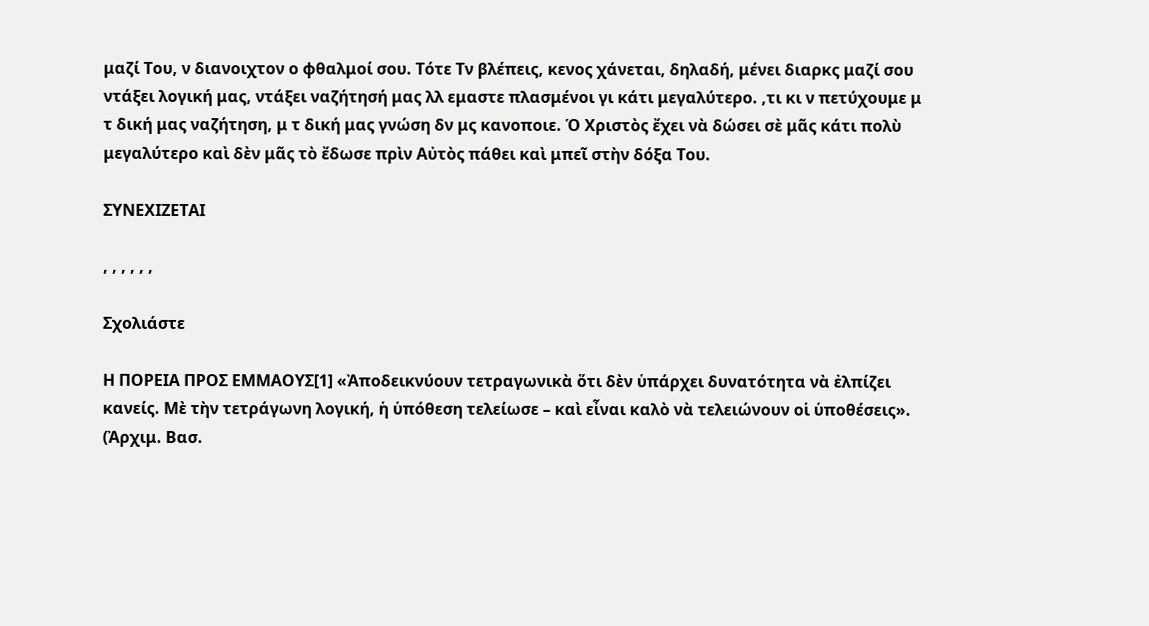μαζί Του, ν διανοιχτον ο φθαλμοί σου. Τότε Τν βλέπεις, κενος χάνεται, δηλαδή, μένει διαρκς μαζί σου ντάξει λογική μας, ντάξει ναζήτησή μας λλ εμαστε πλασμένοι γι κάτι μεγαλύτερο. ,τι κι ν πετύχουμε μ τ δική μας ναζήτηση, μ τ δική μας γνώση δν μς κανοποιε. Ὁ Χριστὸς ἔχει νὰ δώσει σὲ μᾶς κάτι πολὺ μεγαλύτερο καὶ δὲν μᾶς τὸ ἔδωσε πρὶν Αὐτὸς πάθει καὶ μπεῖ στὴν δόξα Του.

ΣΥΝΕΧΙΖΕΤΑΙ

, , , , , ,

Σχολιάστε

Η ΠΟΡΕΙΑ ΠΡΟΣ ΕΜΜΑΟΥΣ[1] «Ἀποδεικνύουν τετραγωνικὰ ὅτι δὲν ὑπάρχει δυνατότητα νὰ ἐλπίζει κανείς. Μὲ τὴν τετράγωνη λογική, ἡ ὑπόθεση τελείωσε – καὶ εἶναι καλὸ νὰ τελειώνουν οἱ ὑποθέσεις». (Ἀρχιμ. Βασ.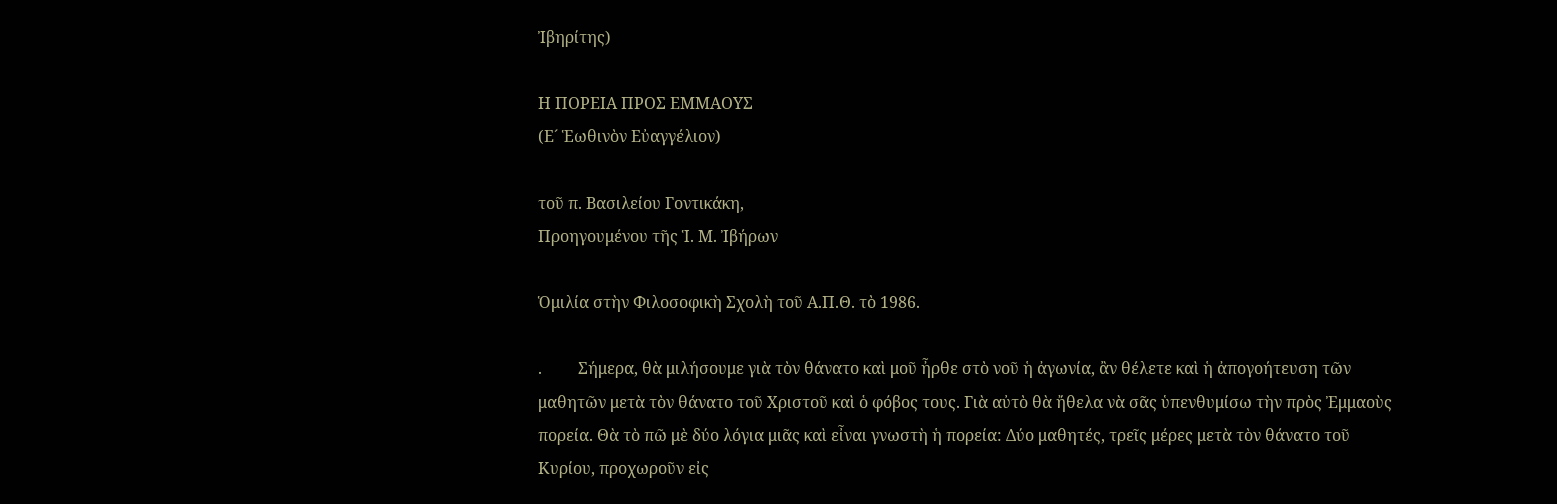Ἰβηρίτης)

Η ΠΟΡΕΙΑ ΠΡΟΣ ΕΜΜΑΟΥΣ
(Ε´ Ἑωθινὸν Εὐαγγέλιον)

τοῦ π. Βασιλείου Γοντικάκη,
Προηγουμένου τῆς Ἱ. Μ. Ἰβήρων

Ὁμιλία στὴν Φιλοσοφικὴ Σχολὴ τοῦ Α.Π.Θ. τὸ 1986.

.         Σήμερα, θὰ μιλήσουμε γιὰ τὸν θάνατο καὶ μοῦ ἦρθε στὸ νοῦ ἡ ἀγωνία, ἂν θέλετε καὶ ἡ ἀπογοήτευση τῶν μαθητῶν μετὰ τὸν θάνατο τοῦ Χριστοῦ καὶ ὁ φόβος τους. Γιὰ αὐτὸ θὰ ἤθελα νὰ σᾶς ὑπενθυμίσω τὴν πρὸς Ἐμμαοὺς πορεία. Θὰ τὸ πῶ μὲ δύο λόγια μιᾶς καὶ εἶναι γνωστὴ ἡ πορεία: Δύο μαθητές, τρεῖς μέρες μετὰ τὸν θάνατο τοῦ Κυρίου, προχωροῦν εἰς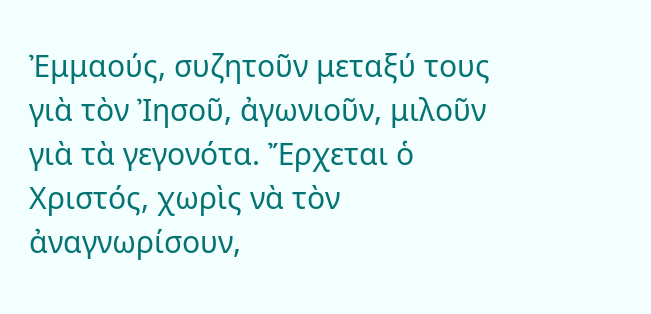Ἐμμαούς, συζητοῦν μεταξύ τους γιὰ τὸν Ἰησοῦ, ἀγωνιοῦν, μιλοῦν γιὰ τὰ γεγονότα. Ἔρχεται ὁ Χριστός, χωρὶς νὰ τὸν ἀναγνωρίσουν,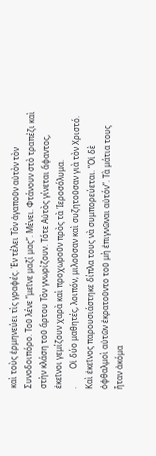καὶ τοὺς ἑρμηνεύει τὶς γραφές. Ἐν τέλει Τὸν ἀγαποῦν αὐτὸν τὸν Συνοδοιπόρο. Τοῦ λένε “μεῖνε μαζί μας”. Μένει. Φτάνουν στὸ τραπέζι καὶ στὴν κλάση τοῦ ἄρτου Τὸν γνωρίζουν. Τότε Αὐτὸς γίνεται ἄφαντος, ἐκεῖνοι γεμίζουν χαρὰ καὶ προχωροῦν πρὸς τὰ Ἱεροσόλυμα.
.         Οἱ δύο μαθητές, λοιπόν, μιλοῦσαν καὶ συζητοῦσαν γιὰ τὸν Χριστό. Καὶ ἐκεῖνος παρουσιάστηκε δίπλα τους νὰ συμπορεύεται. “Οἱ δὲ ὀφθαλμοὶ αὐτῶν ἐκρατοῦντο τοῦ μὴ ἐπιγνῶναι αὐτόν”. Τὰ μάτια τους ἦταν ἀκόμα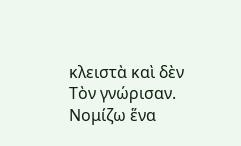κλειστὰ καὶ δὲν Τὸν γνώρισαν. Νομίζω ἕνα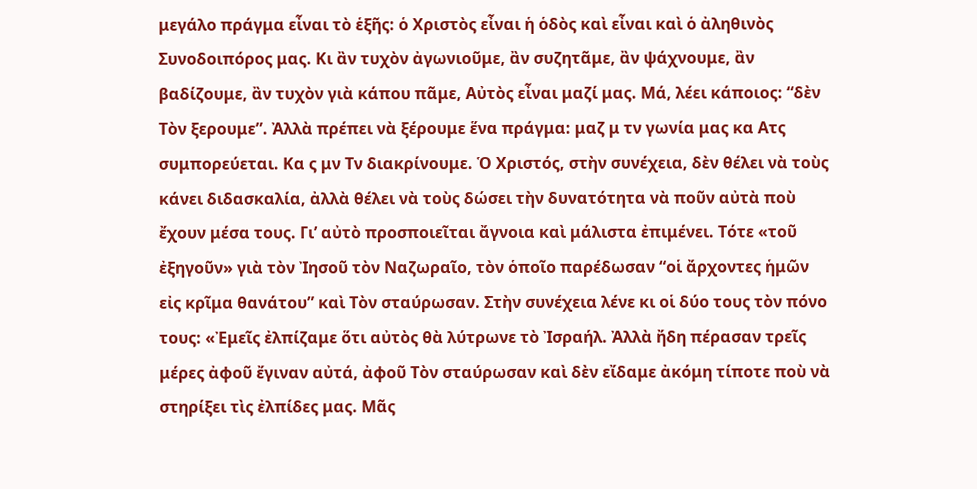μεγάλο πράγμα εἶναι τὸ ἑξῆς: ὁ Χριστὸς εἶναι ἡ ὁδὸς καὶ εἶναι καὶ ὁ ἀληθινὸς Συνοδοιπόρος μας. Κι ἂν τυχὸν ἀγωνιοῦμε, ἂν συζητᾶμε, ἂν ψάχνουμε, ἂν βαδίζουμε, ἂν τυχὸν γιὰ κάπου πᾶμε, Αὐτὸς εἶναι μαζί μας. Μά, λέει κάποιος: “δὲν Τὸν ξερουμε”. Ἀλλὰ πρέπει νὰ ξέρουμε ἕνα πράγμα: μαζ μ τν γωνία μας κα Ατς συμπορεύεται. Κα ς μν Τν διακρίνουμε. Ὁ Χριστός, στὴν συνέχεια, δὲν θέλει νὰ τοὺς κάνει διδασκαλία, ἀλλὰ θέλει νὰ τοὺς δώσει τὴν δυνατότητα νὰ ποῦν αὐτὰ ποὺ ἔχουν μέσα τους. Γι’ αὐτὸ προσποιεῖται ἄγνοια καὶ μάλιστα ἐπιμένει. Τότε «τοῦ ἐξηγοῦν» γιὰ τὸν Ἰησοῦ τὸν Ναζωραῖο, τὸν ὁποῖο παρέδωσαν “οἱ ἄρχοντες ἡμῶν εἰς κρῖμα θανάτου” καὶ Τὸν σταύρωσαν. Στὴν συνέχεια λένε κι οἱ δύο τους τὸν πόνο τους: «Ἐμεῖς ἐλπίζαμε ὅτι αὐτὸς θὰ λύτρωνε τὸ Ἰσραήλ. Ἀλλὰ ἤδη πέρασαν τρεῖς μέρες ἀφοῦ ἔγιναν αὐτά, ἀφοῦ Τὸν σταύρωσαν καὶ δὲν εἴδαμε ἀκόμη τίποτε ποὺ νὰ στηρίξει τὶς ἐλπίδες μας. Μᾶς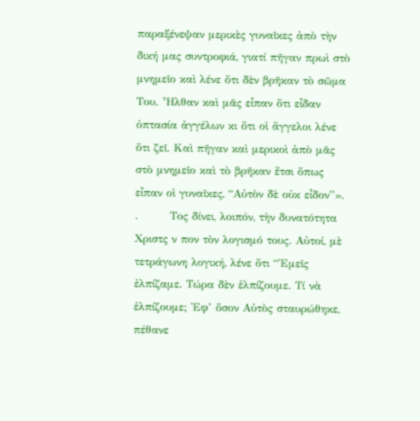παραξένεψαν μερικὲς γυναῖκες ἀπὸ τὴν δική μας συντροφιά, γιατί πῆγαν πρωὶ στὸ μνημεῖο καὶ λένε ὅτι δὲν βρῆκαν τὸ σῶμα Του. Ἦλθαν καὶ μᾶς εἶπαν ὅτι εἶδαν ὀπτασία ἀγγέλων κι ὅτι οἱ ἄγγελοι λένε ὅτι ζεῖ. Καὶ πῆγαν καὶ μερικοὶ ἀπὸ μᾶς στὸ μνημεῖο καὶ τὸ βρῆκαν ἔτσι ὅπως εἶπαν οἱ γυναῖκες, “Αὐτὸν δὲ οὐκ εἶδον”».
.        Τος δίνει, λοιπόν, τὴν δυνατότητα Χριστς ν πον τὸν λογισμό τους. Αὐτοί, μὲ τετράγωνη λογική, λένε ὅτι “Ἐμεῖς ἐλπίζαμε. Τώρα δὲν ἐλπίζουμε. Τί νὰ ἐλπίζουμε; Ἐφ’ ὅσον Αὐτὸς σταυρώθηκε, πέθανε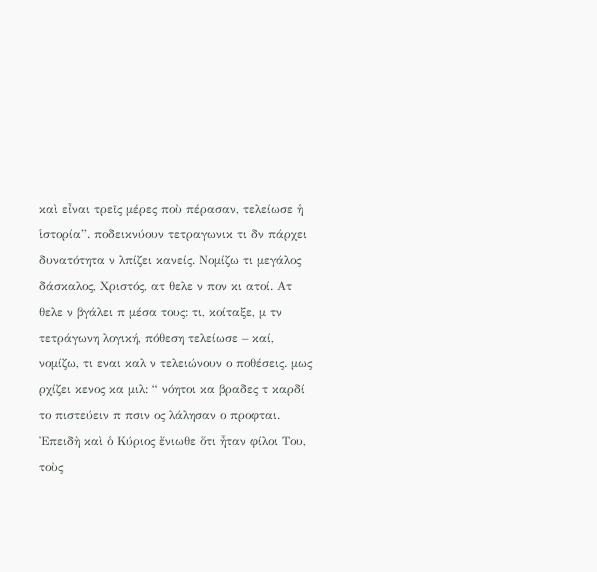καὶ εἶναι τρεῖς μέρες ποὺ πέρασαν, τελείωσε ἡ ἱστορία”. ποδεικνύουν τετραγωνικ τι δν πάρχει δυνατότητα ν λπίζει κανείς. Νομίζω τι μεγάλος δάσκαλος, Χριστός, ατ θελε ν πον κι ατοί. Ατ θελε ν βγάλει π μέσα τους: τι, κοίταξε, μ τν τετράγωνη λογική, πόθεση τελείωσε – καί, νομίζω, τι εναι καλ ν τελειώνουν ο ποθέσεις. μως ρχίζει κενος κα μιλ: “ νόητοι κα βραδες τ καρδί το πιστεύειν π πσιν ος λάλησαν ο προφται. Ἐπειδὴ καὶ ὁ Κύριος ἔνιωθε ὅτι ἦταν φίλοι Του, τοὺς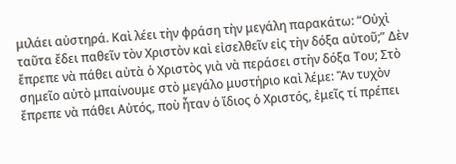μιλάει αὐστηρά. Καὶ λέει τὴν φράση τὴν μεγάλη παρακάτω: “Οὐχὶ ταῦτα ἔδει παθεῖν τὸν Χριστὸν καὶ εἰσελθεῖν εἰς τὴν δόξα αὐτοῦ;” Δὲν ἔπρεπε νὰ πάθει αὐτὰ ὁ Χριστὸς γιὰ νὰ περάσει στὴν δόξα Του; Στὸ σημεῖο αὐτὸ μπαίνουμε στὸ μεγάλο μυστήριο καὶ λέμε: Ἂν τυχὸν ἔπρεπε νὰ πάθει Αὐτός, ποὺ ἦταν ὁ ἴδιος ὁ Χριστός, ἐμεῖς τί πρέπει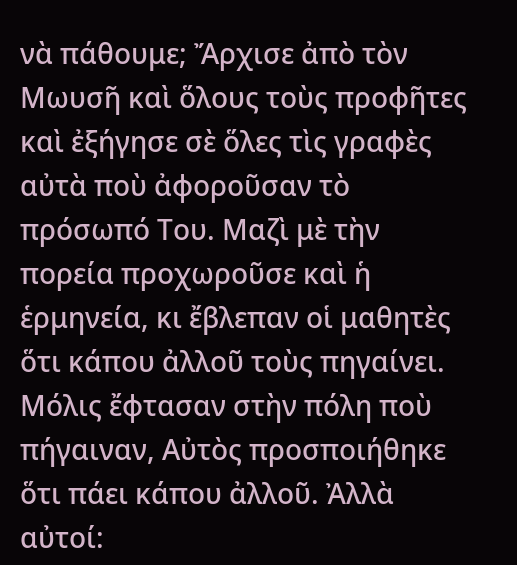νὰ πάθουμε; Ἄρχισε ἀπὸ τὸν Μωυσῆ καὶ ὅλους τοὺς προφῆτες καὶ ἐξήγησε σὲ ὅλες τὶς γραφὲς αὐτὰ ποὺ ἀφοροῦσαν τὸ πρόσωπό Του. Μαζὶ μὲ τὴν πορεία προχωροῦσε καὶ ἡ ἑρμηνεία, κι ἔβλεπαν οἱ μαθητὲς ὅτι κάπου ἀλλοῦ τοὺς πηγαίνει. Μόλις ἔφτασαν στὴν πόλη ποὺ πήγαιναν, Αὐτὸς προσποιήθηκε ὅτι πάει κάπου ἀλλοῦ. Ἀλλὰ αὐτοί: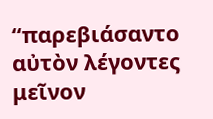“παρεβιάσαντο αὐτὸν λέγοντες μεῖνον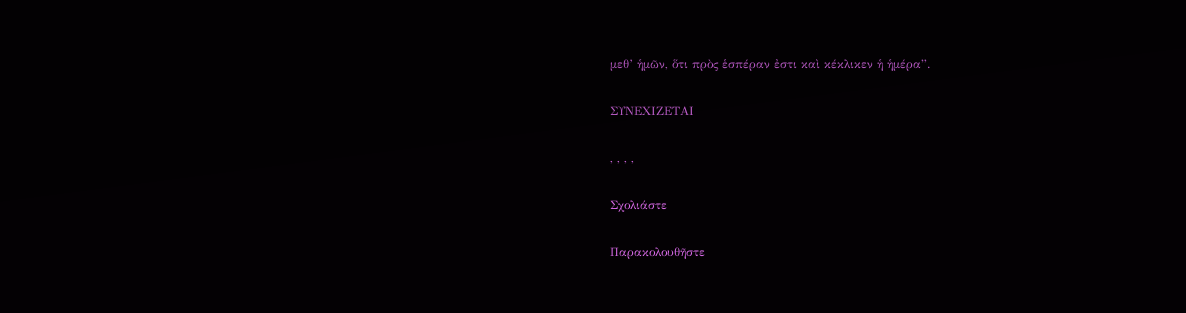μεθ’ ἡμῶν, ὅτι πρὸς ἑσπέραν ἐστι καὶ κέκλικεν ἡ ἡμέρα”.

ΣΥΝΕΧΙΖΕΤΑΙ

, , , ,

Σχολιάστε

Παρακολουθῆστε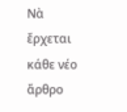Νὰ ἔρχεται κάθε νέο ἄρθρο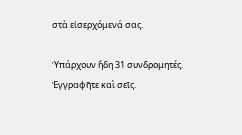στὰ εἰσερχόμενά σας.

Ὑπάρχουν ἤδη 31 συνδρομητές. Ἐγγραφῆτε καὶ σεῖς.